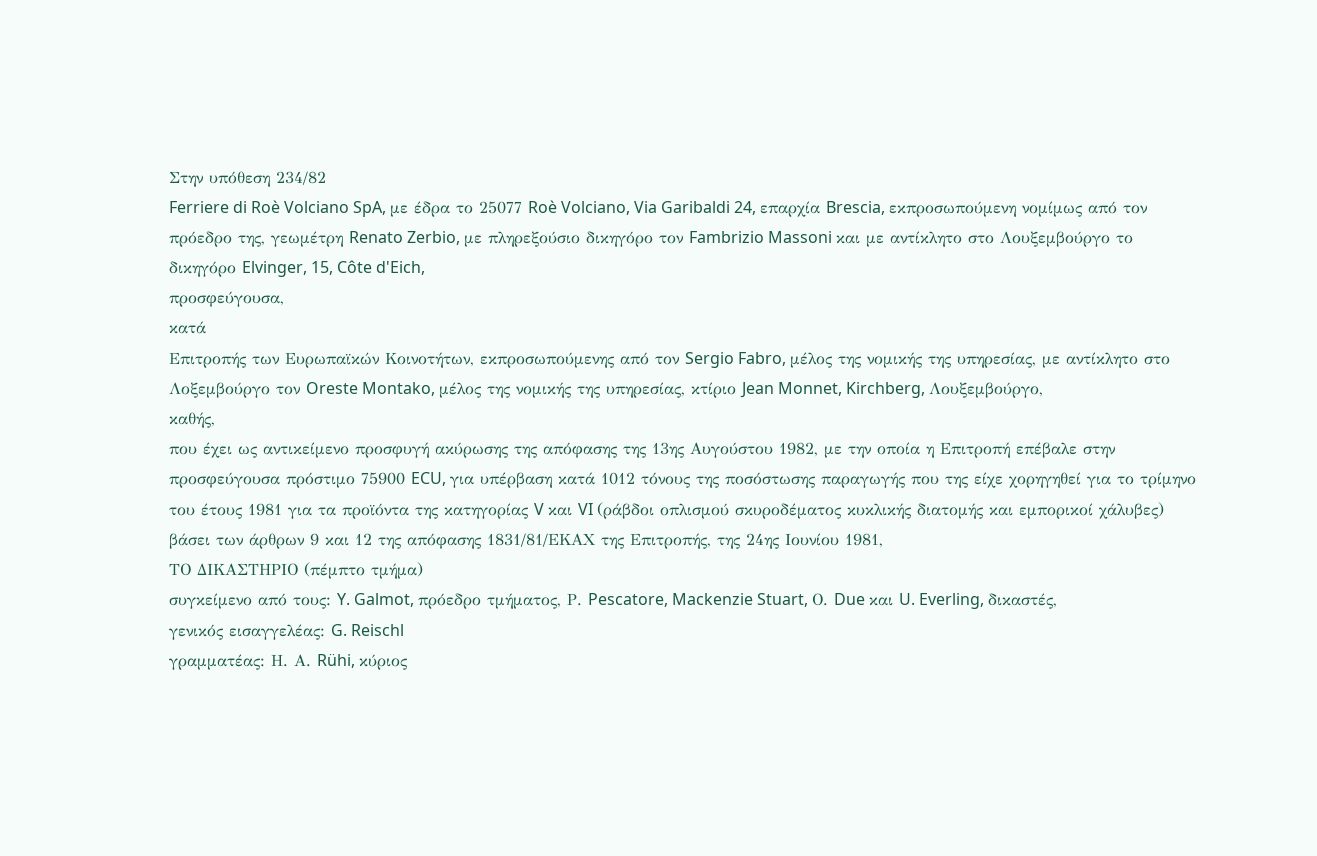Στην υπόθεση 234/82
Ferriere di Roè Volciano SpA, με έδρα το 25077 Roè Volciano, Via Garibaldi 24, επαρχία Brescia, εκπροσωπούμενη νομίμως από τον πρόεδρο της, γεωμέτρη Renato Zerbio, με πληρεξούσιο δικηγόρο τον Fambrizio Massoni και με αντίκλητο στο Λουξεμβούργο το δικηγόρο Elvinger, 15, Côte d'Eich,
προσφεύγουσα,
κατά
Επιτροπής των Ευρωπαϊκών Κοινοτήτων, εκπροσωπούμενης από τον Sergio Fabro, μέλος της νομικής της υπηρεσίας, με αντίκλητο στο Λοξεμβούργο τον Oreste Montako, μέλος της νομικής της υπηρεσίας, κτίριο Jean Monnet, Kirchberg, Λουξεμβούργο,
καθής,
που έχει ως αντικείμενο προσφυγή ακύρωσης της απόφασης της 13ης Αυγούστου 1982, με την οποία η Επιτροπή επέβαλε στην προσφεύγουσα πρόστιμο 75900 ECU, για υπέρβαση κατά 1012 τόνους της ποσόστωσης παραγωγής που της είχε χορηγηθεί για το τρίμηνο του έτους 1981 για τα προϊόντα της κατηγορίας V και VI (ράβδοι οπλισμού σκυροδέματος κυκλικής διατομής και εμπορικοί χάλυβες) βάσει των άρθρων 9 και 12 της απόφασης 1831/81/ΕΚΑΧ της Επιτροπής, της 24ης Ιουνίου 1981,
ΤΟ ΔΙΚΑΣΤΗΡΙΟ (πέμπτο τμήμα)
συγκείμενο από τους: Y. Galmot, πρόεδρο τμήματος, Ρ. Pescatore, Mackenzie Stuart, Ο. Due και U. Everling, δικαστές,
γενικός εισαγγελέας: G. Reischl
γραμματέας: Η. Α. Rühi, κύριος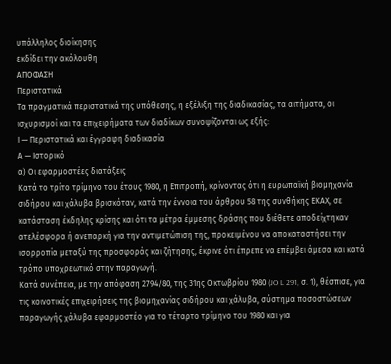υπάλληλος διοίκησης
εκδίδει την ακόλουθη
ΑΠΟΦΑΣΗ
Περιστατικά
Τα πραγματικά περιστατικά της υπόθεσης, η εξέλιξη της διαδικασίας, τα αιτήματα, οι ισχυρισμοί και τα επιχειρήματα των διαδίκων συνοψίζονται ως εξής:
Ι — Περιστατικά και έγγραφη διαδικασία
Α — Ιστορικό
α) Οι εφαρμοστέες διατάξεις
Κατά το τρίτο τρίμηνο του έτους 1980, η Επιτροπή, κρίνοντας ότι η ευρωπαϊκή βιομηχανία σιδήρου και χάλυβα βρισκόταν, κατά την έννοια του άρθρου 58 της συνθήκης ΕΚΑΧ, σε κατάσταση έκδηλης κρίσης και ότι τα μέτρα έμμεσης δράσης που διέθετε αποδείχτηκαν ατελέσφορα ή ανεπαρκή για την αντιμετώπιση της, προκειμένου να αποκαταστήσει την ισορροπία μεταξύ της προσφοράς και ζήτησης, έκρινε ότι έπρεπε να επέμβει άμεσα και κατά τρόπο υποχρεωτικό στην παραγωγή.
Κατά συνέπεια, με την απόφαση 2794/80, της 31ης Οκτωβρίου 1980 (JO L 291, σ. 1), θέσπισε, για τις κοινοτικές επιχειρήσεις της βιομηχανίας σιδήρου και χάλυβα, σύστημα ποσοστώσεων παραγωγής χάλυβα εφαρμοστέο για το τέταρτο τρίμηνο του 1980 και για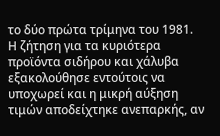το δύο πρώτα τρίμηνα του 1981.
Η ζήτηση για τα κυριότερα προϊόντα σιδήρου και χάλυβα εξακολούθησε εντούτοις να υποχωρεί και η μικρή αύξηση τιμών αποδείχτηκε ανεπαρκής, αν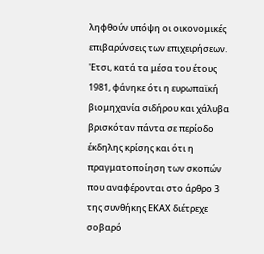ληφθούν υπόψη οι οικονομικές επιβαρύνσεις των επιχειρήσεων.
'Ετσι, κατά τα μέσα του έτους 1981, φάνηκε ότι η ευρωπαϊκή βιομηχανία σιδήρου και χάλυβα βρισκόταν πάντα σε περίοδο έκδηλης κρίσης και ότι η πραγματοποίηση των σκοπών που αναφέρονται στο άρθρο 3 της συνθήκης ΕΚΑΧ διέτρεχε σοβαρό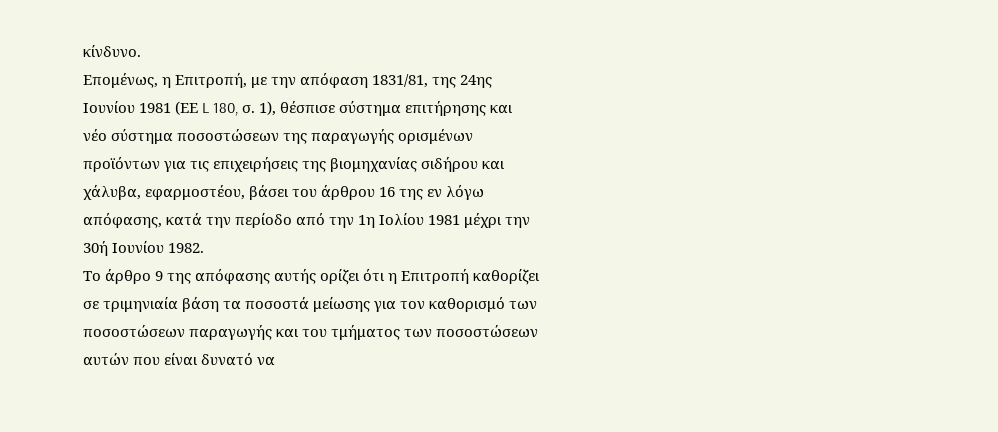κίνδυνο.
Επομένως, η Επιτροπή, με την απόφαση 1831/81, της 24ης Ιουνίου 1981 (ΕΕ L 180, σ. 1), θέσπισε σύστημα επιτήρησης και νέο σύστημα ποσοστώσεων της παραγωγής ορισμένων προϊόντων για τις επιχειρήσεις της βιομηχανίας σιδήρου και χάλυβα, εφαρμοστέου, βάσει του άρθρου 16 της εν λόγω απόφασης, κατά την περίοδο από την 1η Ιολίου 1981 μέχρι την 30ή Ιουνίου 1982.
Το άρθρο 9 της απόφασης αυτής ορίζει ότι η Επιτροπή καθορίζει σε τριμηνιαία βάση τα ποσοστά μείωσης για τον καθορισμό των ποσοστώσεων παραγωγής και του τμήματος των ποσοστώσεων αυτών που είναι δυνατό να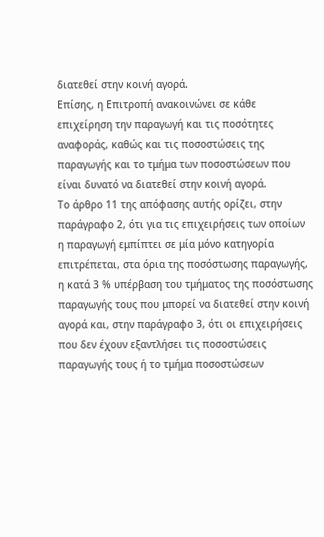διατεθεί στην κοινή αγορά.
Επίσης, η Επιτροπή ανακοινώνει σε κάθε επιχείρηση την παραγωγή και τις ποσότητες αναφοράς, καθώς και τις ποσοστώσεις της παραγωγής και το τμήμα των ποσοστώσεων που είναι δυνατό να διατεθεί στην κοινή αγορά.
Το άρθρο 11 της απόφασης αυτής ορίζει, στην παράγραφο 2, ότι για τις επιχειρήσεις των οποίων η παραγωγή εμπίπτει σε μία μόνο κατηγορία επιτρέπεται, στα όρια της ποσόστωσης παραγωγής, η κατά 3 % υπέρβαση του τμήματος της ποσόστωσης παραγωγής τους που μπορεί να διατεθεί στην κοινή αγορά και, στην παράγραφο 3, ότι οι επιχειρήσεις που δεν έχουν εξαντλήσει τις ποσοστώσεις παραγωγής τους ή το τμήμα ποσοστώσεων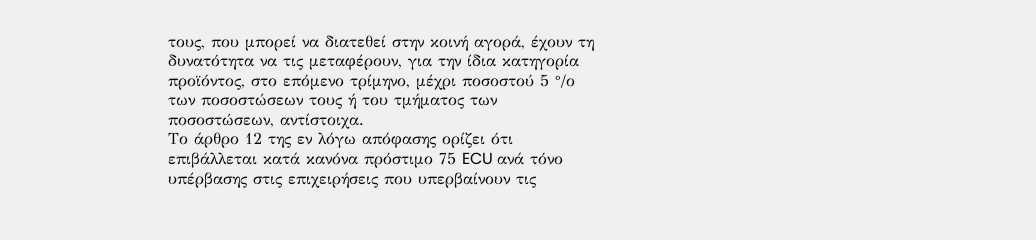τους, που μπορεί να διατεθεί στην κοινή αγορά, έχουν τη δυνατότητα να τις μεταφέρουν, για την ίδια κατηγορία προϊόντος, στο επόμενο τρίμηνο, μέχρι ποσοστού 5 °/ο των ποσοστώσεων τους ή του τμήματος των ποσοστώσεων, αντίστοιχα.
Το άρθρο 12 της εν λόγω απόφασης ορίζει ότι επιβάλλεται κατά κανόνα πρόστιμο 75 ECU ανά τόνο υπέρβασης στις επιχειρήσεις που υπερβαίνουν τις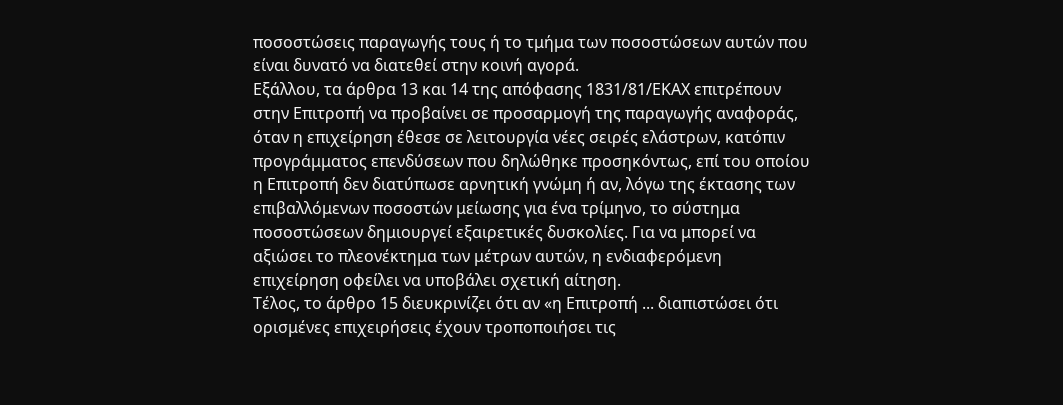ποσοστώσεις παραγωγής τους ή το τμήμα των ποσοστώσεων αυτών που είναι δυνατό να διατεθεί στην κοινή αγορά.
Εξάλλου, τα άρθρα 13 και 14 της απόφασης 1831/81/ΕΚΑΧ επιτρέπουν στην Επιτροπή να προβαίνει σε προσαρμογή της παραγωγής αναφοράς, όταν η επιχείρηση έθεσε σε λειτουργία νέες σειρές ελάστρων, κατόπιν προγράμματος επενδύσεων που δηλώθηκε προσηκόντως, επί του οποίου η Επιτροπή δεν διατύπωσε αρνητική γνώμη ή αν, λόγω της έκτασης των επιβαλλόμενων ποσοστών μείωσης για ένα τρίμηνο, το σύστημα ποσοστώσεων δημιουργεί εξαιρετικές δυσκολίες. Για να μπορεί να αξιώσει το πλεονέκτημα των μέτρων αυτών, η ενδιαφερόμενη επιχείρηση οφείλει να υποβάλει σχετική αίτηση.
Τέλος, το άρθρο 15 διευκρινίζει ότι αν «η Επιτροπή ... διαπιστώσει ότι ορισμένες επιχειρήσεις έχουν τροποποιήσει τις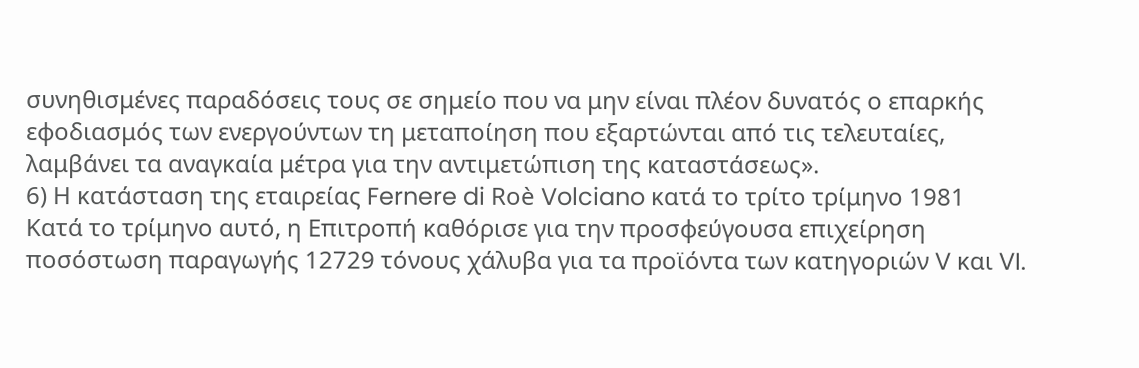συνηθισμένες παραδόσεις τους σε σημείο που να μην είναι πλέον δυνατός ο επαρκής εφοδιασμός των ενεργούντων τη μεταποίηση που εξαρτώνται από τις τελευταίες, λαμβάνει τα αναγκαία μέτρα για την αντιμετώπιση της καταστάσεως».
6) Η κατάσταση της εταιρείας Fernere di Roè Volciano κατά το τρίτο τρίμηνο 1981
Κατά το τρίμηνο αυτό, η Επιτροπή καθόρισε για την προσφεύγουσα επιχείρηση ποσόστωση παραγωγής 12729 τόνους χάλυβα για τα προϊόντα των κατηγοριών V και VI.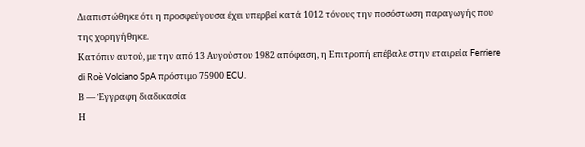Διαπιστώθηκε ότι η προσφεύγουσα έχει υπερβεί κατά 1012 τόνους την ποσόστωση παραγωγής που της χορηγήθηκε.
Κατόπιν αυτού, με την από 13 Αυγούστου 1982 απόφαση, η Επιτροπή επέβαλε στην εταιρεία Ferriere di Roè Volciano SpA πρόστιμο 75900 ECU.
Β — Έγγραφη διαδικασία
Η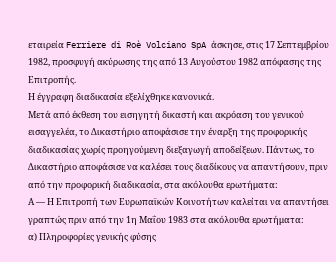εταιρεία Ferriere di Roè Volciano SpA άσκησε, στις 17 Σεπτεμβρίου 1982, προσφυγή ακύρωσης της από 13 Αυγούστου 1982 απόφασης της Επιτροπής.
Η έγγραφη διαδικασία εξελίχθηκε κανονικά.
Μετά από έκθεση του εισηγητή δικαστή και ακρόαση του γενικού εισαγγελέα, το Δικαστήριο αποφάσισε την έναρξη της προφορικής διαδικασίας χωρίς προηγούμενη διεξαγωγή αποδείξεων. Πάντως, το Δικαστήριο αποφάσισε να καλέσει τους διαδίκους να απαντήσουν, πριν από την προφορική διαδικασία, στα ακόλουθα ερωτήματα:
Α — Η Επιτροπή των Ευρωπαϊκών Κοινοτήτων καλείται να απαντήσει γραπτώς πριν από την 1η Μαΐου 1983 στα ακόλουθα ερωτήματα:
α) Πληροφορίες γενικής φύσης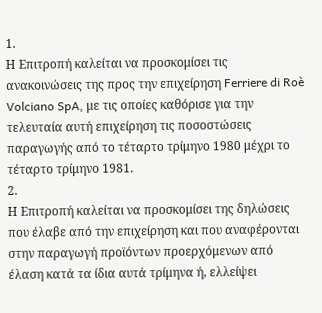1.
Η Επιτροπή καλείται να προσκομίσει τις ανακοινώσεις της προς την επιχείρηση Ferriere di Roè Volciano SpA, με τις οποίες καθόρισε για την τελευταία αυτή επιχείρηση τις ποσοστώσεις παραγωγής από το τέταρτο τρίμηνο 1980 μέχρι το τέταρτο τρίμηνο 1981.
2.
Η Επιτροπή καλείται να προσκομίσει της δηλώσεις που έλαβε από την επιχείρηση και που αναφέρονται στην παραγωγή προϊόντων προερχόμενων από έλαση κατά τα ίδια αυτά τρίμηνα ή, ελλείψει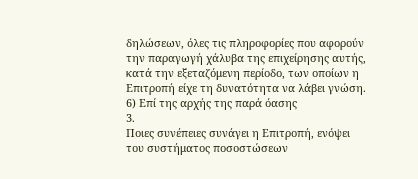δηλώσεων, όλες τις πληροφορίες που αφορούν την παραγωγή χάλυβα της επιχείρησης αυτής, κατά την εξεταζόμενη περίοδο, των οποίων η Επιτροπή είχε τη δυνατότητα να λάβει γνώση.
6) Επί της αρχής της παρά όασης
3.
Ποιες συνέπειες συνάγει η Επιτροπή, ενόψει του συστήματος ποσοστώσεων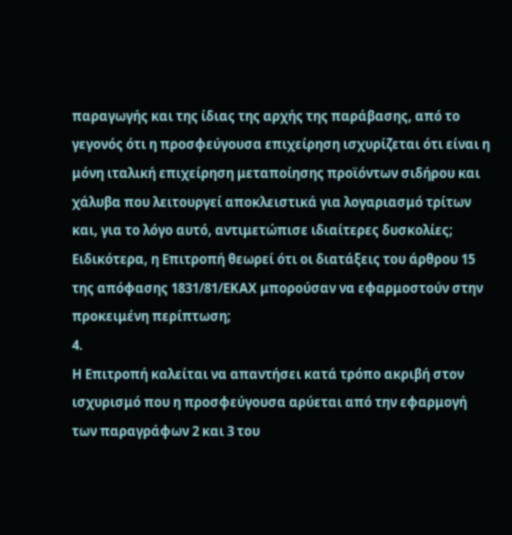παραγωγής και της ίδιας της αρχής της παράβασης, από το γεγονός ότι η προσφεύγουσα επιχείρηση ισχυρίζεται ότι είναι η μόνη ιταλική επιχείρηση μεταποίησης προϊόντων σιδήρου και χάλυβα που λειτουργεί αποκλειστικά για λογαριασμό τρίτων και, για το λόγο αυτό, αντιμετώπισε ιδιαίτερες δυσκολίες; Ειδικότερα, η Επιτροπή θεωρεί ότι οι διατάξεις του άρθρου 15 της απόφασης 1831/81/ΕΚΑΧ μπορούσαν να εφαρμοστούν στην προκειμένη περίπτωση;
4.
Η Επιτροπή καλείται να απαντήσει κατά τρόπο ακριβή στον ισχυρισμό που η προσφεύγουσα αρύεται από την εφαρμογή των παραγράφων 2 και 3 του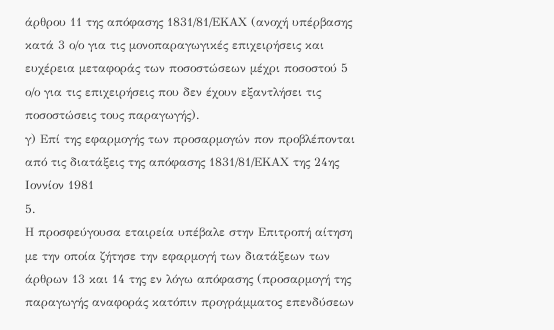άρθρου 11 της απόφασης 1831/81/ΕΚΑΧ (ανοχή υπέρβασης κατά 3 ο/ο για τις μονοπαραγωγικές επιχειρήσεις και ευχέρεια μεταφοράς των ποσοστώσεων μέχρι ποσοστού 5 ο/ο για τις επιχειρήσεις που δεν έχουν εξαντλήσει τις ποσοστώσεις τους παραγωγής).
γ) Επί της εφαρμογής των προσαρμογών πον προβλέπονται από τις διατάξεις της απόφασης 1831/81/ΕΚΑΧ της 24ης Ιοννίον 1981
5.
Η προσφεύγουσα εταιρεία υπέβαλε στην Επιτροπή αίτηση με την οποία ζήτησε την εφαρμογή των διατάξεων των άρθρων 13 και 14 της εν λόγω απόφασης (προσαρμογή της παραγωγής αναφοράς κατόπιν προγράμματος επενδύσεων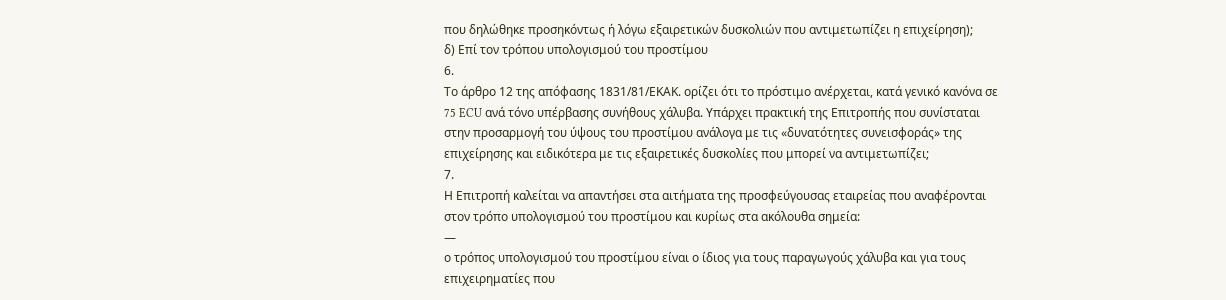που δηλώθηκε προσηκόντως ή λόγω εξαιρετικών δυσκολιών που αντιμετωπίζει η επιχείρηση);
δ) Επί τον τρόπου υπολογισμού του προστίμου
6.
Το άρθρο 12 της απόφασης 1831/81/ΕΚΑΚ. ορίζει ότι το πρόστιμο ανέρχεται, κατά γενικό κανόνα σε 75 ECU ανά τόνο υπέρβασης συνήθους χάλυβα. Υπάρχει πρακτική της Επιτροπής που συνίσταται στην προσαρμογή του ύψους του προστίμου ανάλογα με τις «δυνατότητες συνεισφοράς» της επιχείρησης και ειδικότερα με τις εξαιρετικές δυσκολίες που μπορεί να αντιμετωπίζει;
7.
Η Επιτροπή καλείται να απαντήσει στα αιτήματα της προσφεύγουσας εταιρείας που αναφέρονται στον τρόπο υπολογισμού του προστίμου και κυρίως στα ακόλουθα σημεία:
—
ο τρόπος υπολογισμού του προστίμου είναι ο ίδιος για τους παραγωγούς χάλυβα και για τους επιχειρηματίες που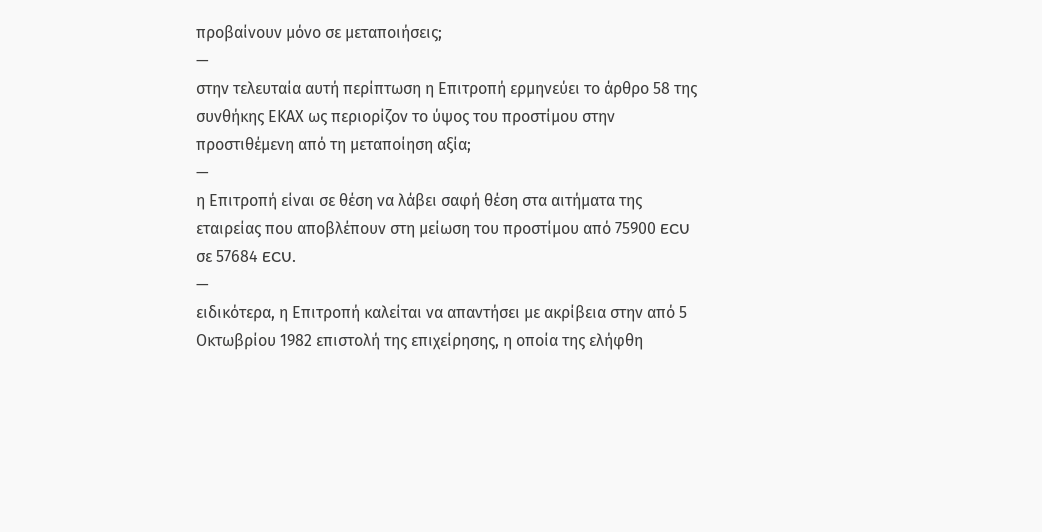προβαίνουν μόνο σε μεταποιήσεις;
—
στην τελευταία αυτή περίπτωση η Επιτροπή ερμηνεύει το άρθρο 58 της συνθήκης ΕΚΑΧ ως περιορίζον το ύψος του προστίμου στην προστιθέμενη από τη μεταποίηση αξία;
—
η Επιτροπή είναι σε θέση να λάβει σαφή θέση στα αιτήματα της εταιρείας που αποβλέπουν στη μείωση του προστίμου από 75900 ECU σε 57684 ECU.
—
ειδικότερα, η Επιτροπή καλείται να απαντήσει με ακρίβεια στην από 5 Οκτωβρίου 1982 επιστολή της επιχείρησης, η οποία της ελήφθη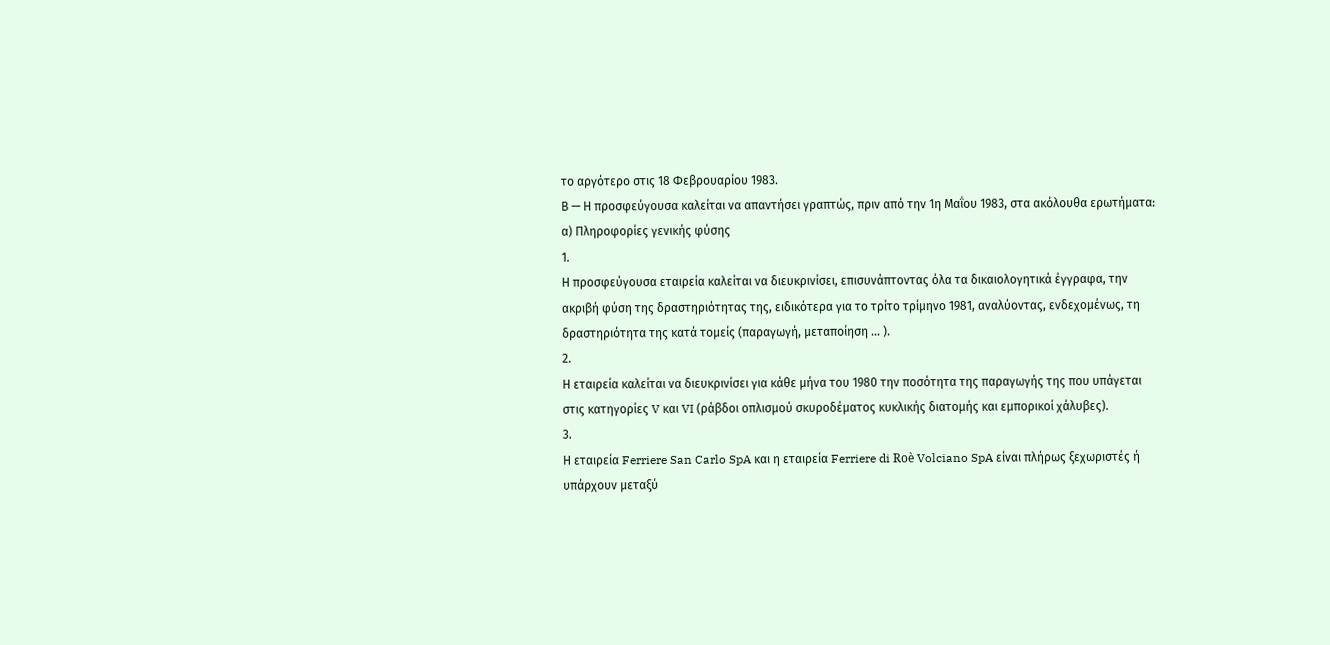το αργότερο στις 18 Φεβρουαρίου 1983.
Β — Η προσφεύγουσα καλείται να απαντήσει γραπτώς, πριν από την 1η Μαΐου 1983, στα ακόλουθα ερωτήματα:
α) Πληροφορίες γενικής φύσης
1.
Η προσφεύγουσα εταιρεία καλείται να διευκρινίσει, επισυνάπτοντας όλα τα δικαιολογητικά έγγραφα, την ακριβή φύση της δραστηριότητας της, ειδικότερα για το τρίτο τρίμηνο 1981, αναλύοντας, ενδεχομένως, τη δραστηριότητα της κατά τομείς (παραγωγή, μεταποίηση ... ).
2.
Η εταιρεία καλείται να διευκρινίσει για κάθε μήνα του 1980 την ποσότητα της παραγωγής της που υπάγεται στις κατηγορίες V και VI (ράβδοι οπλισμού σκυροδέματος κυκλικής διατομής και εμπορικοί χάλυβες).
3.
Η εταιρεία Ferriere San Carlo SpA και η εταιρεία Ferriere di Roè Volciano SpA είναι πλήρως ξεχωριστές ή υπάρχουν μεταξύ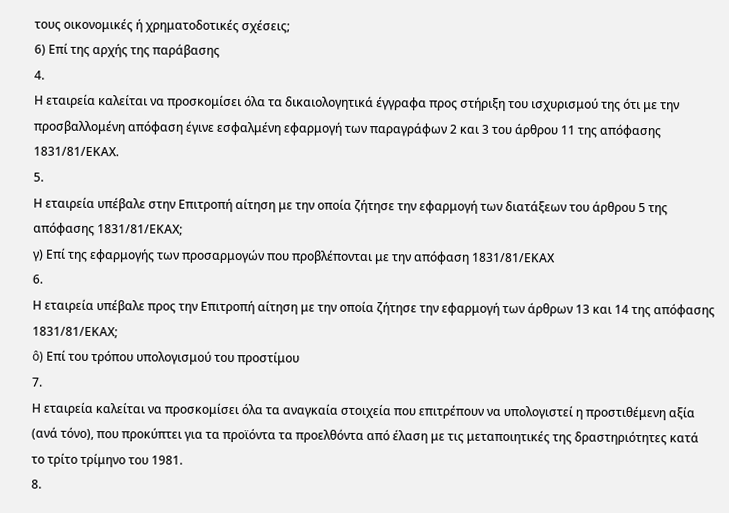τους οικονομικές ή χρηματοδοτικές σχέσεις;
6) Επί της αρχής της παράβασης
4.
Η εταιρεία καλείται να προσκομίσει όλα τα δικαιολογητικά έγγραφα προς στήριξη του ισχυρισμού της ότι με την προσβαλλομένη απόφαση έγινε εσφαλμένη εφαρμογή των παραγράφων 2 και 3 του άρθρου 11 της απόφασης 1831/81/ΕΚΑΧ.
5.
Η εταιρεία υπέβαλε στην Επιτροπή αίτηση με την οποία ζήτησε την εφαρμογή των διατάξεων του άρθρου 5 της απόφασης 1831/81/ΕΚΑΧ;
γ) Επί της εφαρμογής των προσαρμογών που προβλέπονται με την απόφαση 1831/81/ΕΚΑΧ
6.
Η εταιρεία υπέβαλε προς την Επιτροπή αίτηση με την οποία ζήτησε την εφαρμογή των άρθρων 13 και 14 της απόφασης 1831/81/ΕΚΑΧ;
ô) Επί του τρόπου υπολογισμού του προστίμου
7.
Η εταιρεία καλείται να προσκομίσει όλα τα αναγκαία στοιχεία που επιτρέπουν να υπολογιστεί η προστιθέμενη αξία (ανά τόνο), που προκύπτει για τα προϊόντα τα προελθόντα από έλαση με τις μεταποιητικές της δραστηριότητες κατά το τρίτο τρίμηνο του 1981.
8.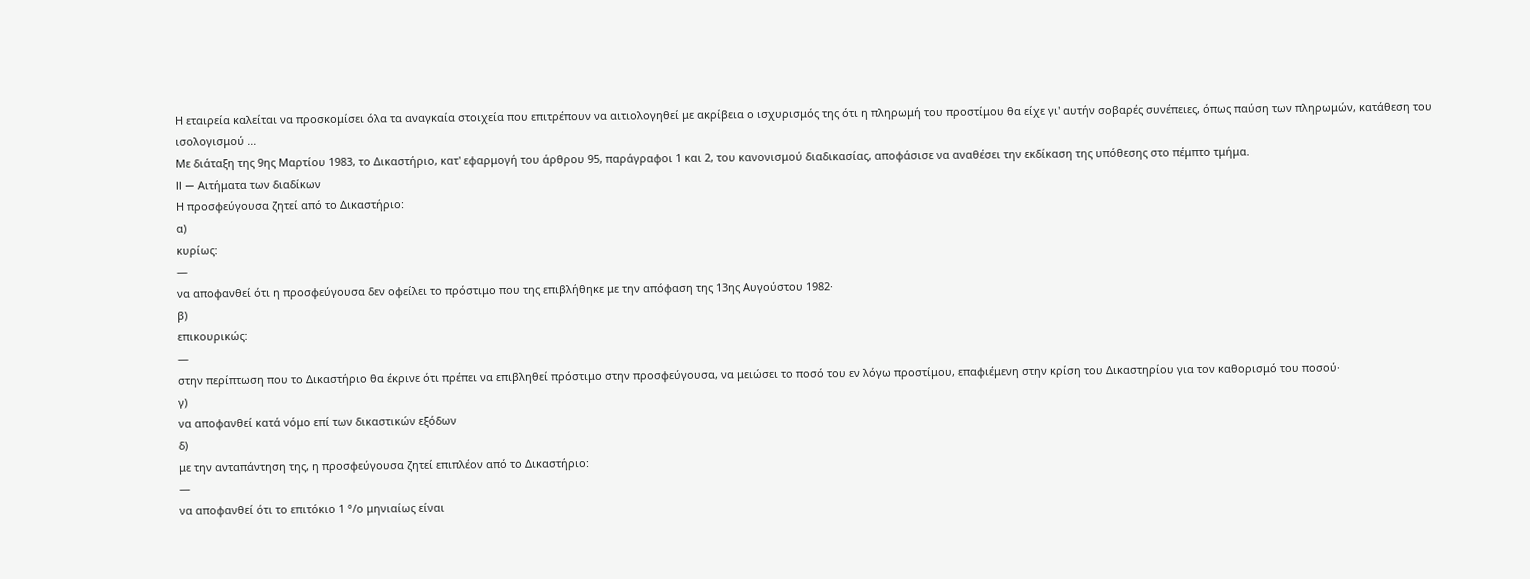Η εταιρεία καλείται να προσκομίσει όλα τα αναγκαία στοιχεία που επιτρέπουν να αιτιολογηθεί με ακρίβεια ο ισχυρισμός της ότι η πληρωμή του προστίμου θα είχε γι' αυτήν σοβαρές συνέπειες, όπως παύση των πληρωμών, κατάθεση του ισολογισμού ...
Με διάταξη της 9ης Μαρτίου 1983, το Δικαστήριο, κατ' εφαρμογή του άρθρου 95, παράγραφοι 1 και 2, του κανονισμού διαδικασίας, αποφάσισε να αναθέσει την εκδίκαση της υπόθεσης στο πέμπτο τμήμα.
II — Αιτήματα των διαδίκων
Η προσφεύγουσα ζητεί από το Δικαστήριο:
α)
κυρίως:
—
να αποφανθεί ότι η προσφεύγουσα δεν οφείλει το πρόστιμο που της επιβλήθηκε με την απόφαση της 13ης Αυγούστου 1982·
β)
επικουρικώς:
—
στην περίπτωση που το Δικαστήριο θα έκρινε ότι πρέπει να επιβληθεί πρόστιμο στην προσφεύγουσα, να μειώσει το ποσό του εν λόγω προστίμου, επαφιέμενη στην κρίση του Δικαστηρίου για τον καθορισμό του ποσού·
γ)
να αποφανθεί κατά νόμο επί των δικαστικών εξόδων
δ)
με την ανταπάντηση της, η προσφεύγουσα ζητεί επιπλέον από το Δικαστήριο:
—
να αποφανθεί ότι το επιτόκιο 1 °/ο μηνιαίως είναι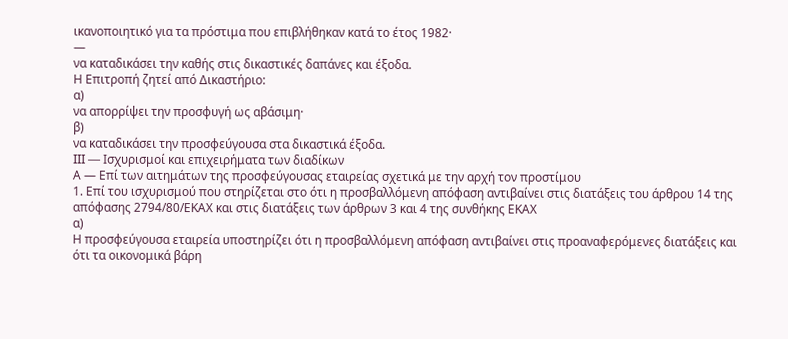ικανοποιητικό για τα πρόστιμα που επιβλήθηκαν κατά το έτος 1982·
—
να καταδικάσει την καθής στις δικαστικές δαπάνες και έξοδα.
Η Επιτροπή ζητεί από Δικαστήριο:
α)
να απορρίψει την προσφυγή ως αβάσιμη·
β)
να καταδικάσει την προσφεύγουσα στα δικαστικά έξοδα.
III — Ισχυρισμοί και επιχειρήματα των διαδίκων
Α — Επί των αιτημάτων της προσφεύγουσας εταιρείας σχετικά με την αρχή τον προστίμου
1. Επί του ισχυρισμού που στηρίζεται στο ότι η προσβαλλόμενη απόφαση αντιβαίνει στις διατάξεις του άρθρου 14 της απόφασης 2794/80/ΕΚΑΧ και στις διατάξεις των άρθρων 3 και 4 της συνθήκης ΕΚΑΧ
α)
Η προσφεύγουσα εταιρεία υποστηρίζει ότι η προσβαλλόμενη απόφαση αντιβαίνει στις προαναφερόμενες διατάξεις και ότι τα οικονομικά βάρη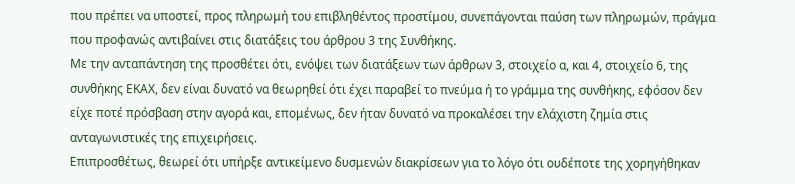που πρέπει να υποστεί, προς πληρωμή του επιβληθέντος προστίμου, συνεπάγονται παύση των πληρωμών, πράγμα που προφανώς αντιβαίνει στις διατάξεις του άρθρου 3 της Συνθήκης.
Με την ανταπάντηση της προσθέτει ότι, ενόψει των διατάξεων των άρθρων 3, στοιχείο α, και 4, στοιχείο 6, της συνθήκης ΕΚΑΧ, δεν είναι δυνατό να θεωρηθεί ότι έχει παραβεί το πνεύμα ή το γράμμα της συνθήκης, εφόσον δεν είχε ποτέ πρόσβαση στην αγορά και, επομένως, δεν ήταν δυνατό να προκαλέσει την ελάχιστη ζημία στις ανταγωνιστικές της επιχειρήσεις.
Επιπροσθέτως, θεωρεί ότι υπήρξε αντικείμενο δυσμενών διακρίσεων για το λόγο ότι ουδέποτε της χορηγήθηκαν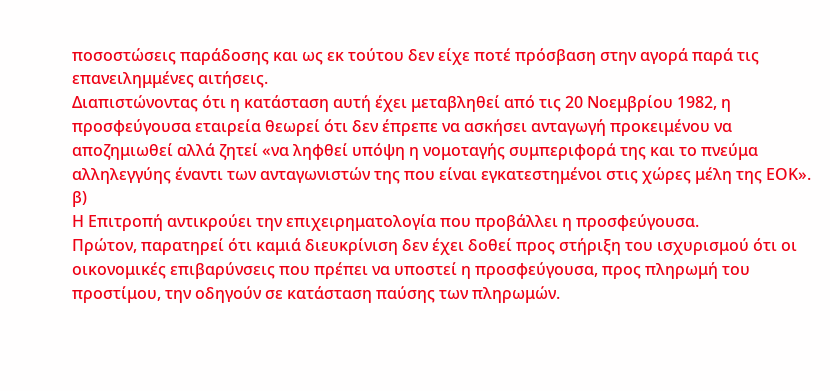ποσοστώσεις παράδοσης και ως εκ τούτου δεν είχε ποτέ πρόσβαση στην αγορά παρά τις επανειλημμένες αιτήσεις.
Διαπιστώνοντας ότι η κατάσταση αυτή έχει μεταβληθεί από τις 20 Νοεμβρίου 1982, η προσφεύγουσα εταιρεία θεωρεί ότι δεν έπρεπε να ασκήσει ανταγωγή προκειμένου να αποζημιωθεί αλλά ζητεί «να ληφθεί υπόψη η νομοταγής συμπεριφορά της και το πνεύμα αλληλεγγύης έναντι των ανταγωνιστών της που είναι εγκατεστημένοι στις χώρες μέλη της ΕΟΚ».
β)
Η Επιτροπή αντικρούει την επιχειρηματολογία που προβάλλει η προσφεύγουσα.
Πρώτον, παρατηρεί ότι καμιά διευκρίνιση δεν έχει δοθεί προς στήριξη του ισχυρισμού ότι οι οικονομικές επιβαρύνσεις που πρέπει να υποστεί η προσφεύγουσα, προς πληρωμή του προστίμου, την οδηγούν σε κατάσταση παύσης των πληρωμών.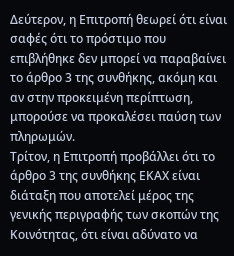Δεύτερον, η Επιτροπή θεωρεί ότι είναι σαφές ότι το πρόστιμο που επιβλήθηκε δεν μπορεί να παραβαίνει το άρθρο 3 της συνθήκης, ακόμη και αν στην προκειμένη περίπτωση, μπορούσε να προκαλέσει παύση των πληρωμών.
Τρίτον, η Επιτροπή προβάλλει ότι το άρθρο 3 της συνθήκης ΕΚΑΧ είναι διάταξη που αποτελεί μέρος της γενικής περιγραφής των σκοπών της Κοινότητας, ότι είναι αδύνατο να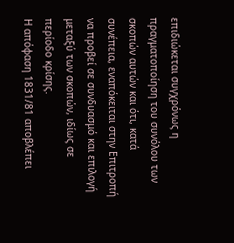επιδιώκεται συγχρόνως η πραγματοποίηση του συνόλου των σκοπών αυτών και ότι, κατά συνέπεια, εναπόκειται στην Επιτροπή να προβεί σε συνδυασμό και επιλογή μεταξύ των σκοπών, ιδίως σε περίοδο κρίσης.
Η απόφαση 1831/81 αποβλέπει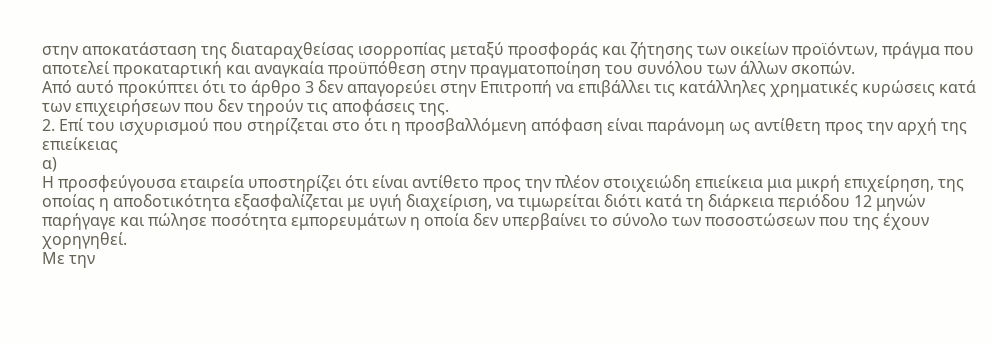στην αποκατάσταση της διαταραχθείσας ισορροπίας μεταξύ προσφοράς και ζήτησης των οικείων προϊόντων, πράγμα που αποτελεί προκαταρτική και αναγκαία προϋπόθεση στην πραγματοποίηση του συνόλου των άλλων σκοπών.
Από αυτό προκύπτει ότι το άρθρο 3 δεν απαγορεύει στην Επιτροπή να επιβάλλει τις κατάλληλες χρηματικές κυρώσεις κατά των επιχειρήσεων που δεν τηρούν τις αποφάσεις της.
2. Επί του ισχυρισμού που στηρίζεται στο ότι η προσβαλλόμενη απόφαση είναι παράνομη ως αντίθετη προς την αρχή της επιείκειας
α)
Η προσφεύγουσα εταιρεία υποστηρίζει ότι είναι αντίθετο προς την πλέον στοιχειώδη επιείκεια μια μικρή επιχείρηση, της οποίας η αποδοτικότητα εξασφαλίζεται με υγιή διαχείριση, να τιμωρείται διότι κατά τη διάρκεια περιόδου 12 μηνών παρήγαγε και πώλησε ποσότητα εμπορευμάτων η οποία δεν υπερβαίνει το σύνολο των ποσοστώσεων που της έχουν χορηγηθεί.
Με την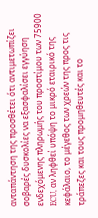ανταπάντηση της προσθέτει ότι αντιμετωπίζει σοβαρές δυσκολίες να εξασφαλίσει εγγύηση ενδεχόμενης πληρωμής του προστίμου των 75900 ECU, αν ληφθεί υπόψη το μικρό εταιρικό της κεφάλαιο, το μέγεθος των χρεών της προς τις τράπεζες και τους προμηθευτές και το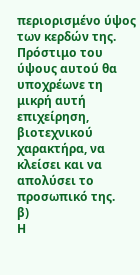περιορισμένο ύψος των κερδών της. Πρόστιμο του ύψους αυτού θα υποχρέωνε τη μικρή αυτή επιχείρηση, βιοτεχνικού χαρακτήρα, να κλείσει και να απολύσει το προσωπικό της.
β)
Η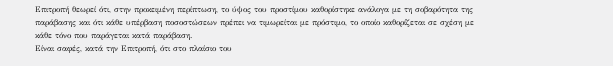Επιτροπή θεωρεί ότι, στην προκειμένη περίπτωση, το ύψος του προστίμου καθορίστηκε ανάλογα με τη σοβαρότητα της παράβασης και ότι κάθε υπέρβαση ποσοστώσεων πρέπει να τιμωρείται με πρόστιμο, το οποίο καθορίζεται σε σχέση με κάθε τόνο που παράγεται κατά παράβαση.
Είναι σαφές, κατά την Επιτροπή, ότι στο πλαίσιο του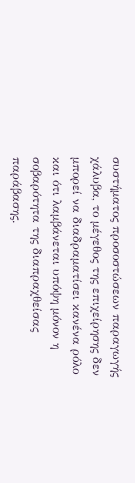συστήματος προσοστώσεων παραγωγής χάλυβα, το μέγεθος της επιχείρησης δεν μπορεί να διαδραματίσει κανένα ρόλο και ότι λαμβάνεται υπόψη μόνον η σοβαρότητα της διαπραχθείσας παράβασης.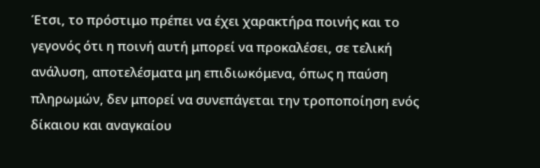Έτσι, το πρόστιμο πρέπει να έχει χαρακτήρα ποινής και το γεγονός ότι η ποινή αυτή μπορεί να προκαλέσει, σε τελική ανάλυση, αποτελέσματα μη επιδιωκόμενα, όπως η παύση πληρωμών, δεν μπορεί να συνεπάγεται την τροποποίηση ενός δίκαιου και αναγκαίου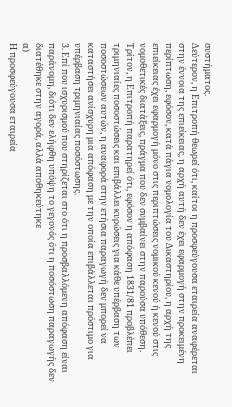συστήματος.
Δεύτερον, η Επιτροπή θεωρεί ότι, καίτοι η προσφεύγουσα εταιρεία αναφέρεται στην έννοια της επιείκειας, η αρχή αυτή δεν έχει εφαρμογή στην προκειμένη περίπτωση, εφόσον, κατά πάγια νομολογία του Δικαστηρίου, η αρχή της επιείκειας έχει εφαρμογή μόνο στις περιπτώσεις νομικού κενού ή κενού στις νομοθετικές διατάξεις, πράγμα που δεν συμβαίνει στην παρούσα υπόθεση.
Τρίτον, η Επιτροπή παρατηρεί ότι, εφόσον η απόφαση 1831/81 προβλέπει τριμηνιαίες ποσοστώσεις και επιβάλλει κυρώσεις για κάθε υπέρβαση των ποσοστώσεων αυτών, η αναφορά στην ετήσια παραγωγή δεν μπορεί να καταστήσει ανίσχυρη μια απόφαση με την οποία επιβάλλεται πρόστιμο για υπέρβαση τριμηνιαίας ποσόστωσης.
3. Επί που ισχυρισμού που στηρίζεται στο ότι η προσβαλλόμενη απόφαση είναι παράνομη, διότι δεν ελήφθη υπόψη το γεγονός ότι η ποσόστωση παραγωγής δεν διατέθηκε στην αγορά, αλλά αποθηκεύτηκε
α)
Η προσφεύγουσα εταιρεία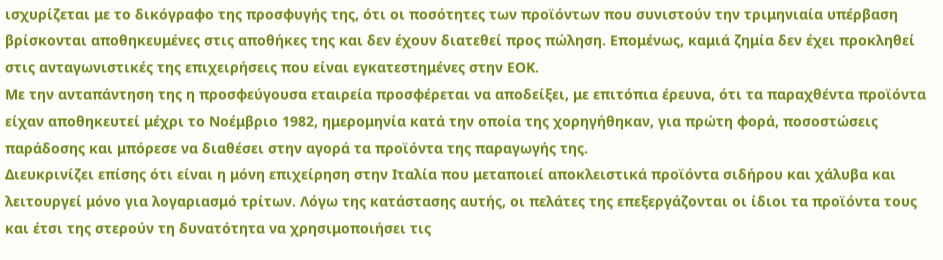ισχυρίζεται με το δικόγραφο της προσφυγής της, ότι οι ποσότητες των προϊόντων που συνιστούν την τριμηνιαία υπέρβαση βρίσκονται αποθηκευμένες στις αποθήκες της και δεν έχουν διατεθεί προς πώληση. Επομένως, καμιά ζημία δεν έχει προκληθεί στις ανταγωνιστικές της επιχειρήσεις που είναι εγκατεστημένες στην ΕΟΚ.
Με την ανταπάντηση της η προσφεύγουσα εταιρεία προσφέρεται να αποδείξει, με επιτόπια έρευνα, ότι τα παραχθέντα προϊόντα είχαν αποθηκευτεί μέχρι το Νοέμβριο 1982, ημερομηνία κατά την οποία της χορηγήθηκαν, για πρώτη φορά, ποσοστώσεις παράδοσης και μπόρεσε να διαθέσει στην αγορά τα προϊόντα της παραγωγής της.
Διευκρινίζει επίσης ότι είναι η μόνη επιχείρηση στην Ιταλία που μεταποιεί αποκλειστικά προϊόντα σιδήρου και χάλυβα και λειτουργεί μόνο για λογαριασμό τρίτων. Λόγω της κατάστασης αυτής, οι πελάτες της επεξεργάζονται οι ίδιοι τα προϊόντα τους και έτσι της στερούν τη δυνατότητα να χρησιμοποιήσει τις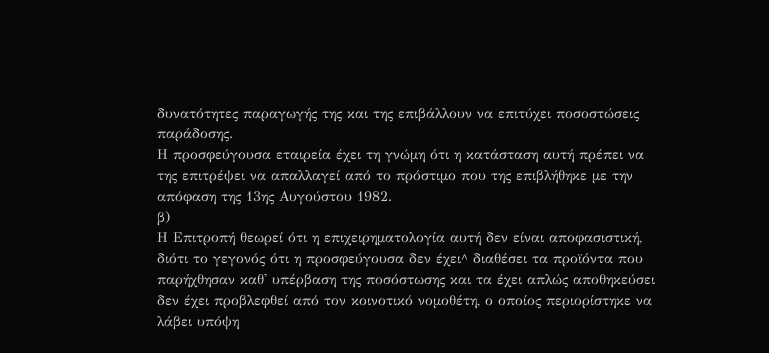δυνατότητες παραγωγής της και της επιβάλλουν να επιτύχει ποσοστώσεις παράδοσης.
Η προσφεύγουσα εταιρεία έχει τη γνώμη ότι η κατάσταση αυτή πρέπει να της επιτρέψει να απαλλαγεί από το πρόστιμο που της επιβλήθηκε με την απόφαση της 13ης Αυγούστου 1982.
β)
Η Επιτροπή θεωρεί ότι η επιχειρηματολογία αυτή δεν είναι αποφασιστική, διότι το γεγονός ότι η προσφεύγουσα δεν έχει^ διαθέσει τα προϊόντα που παρήχθησαν καθ' υπέρβαση της ποσόστωσης και τα έχει απλώς αποθηκεύσει δεν έχει προβλεφθεί από τον κοινοτικό νομοθέτη, ο οποίος περιορίστηκε να λάβει υπόψη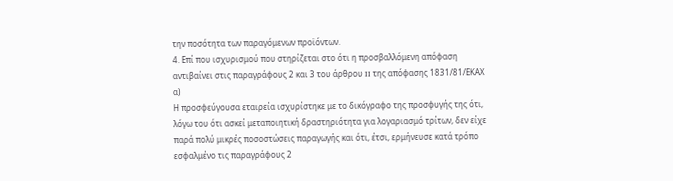την ποσότητα των παραγόμενων προϊόντων.
4. Επί που ισχυρισμού που στηρίζεται στο ότι η προσβαλλόμενη απόφαση αντιβαίνει στις παραγράφους 2 και 3 του άρθρου II της απόφασης 1831/81/ΕΚΑΧ
α)
Η προσφεύγουσα εταιρεία ισχυρίστηκε με το δικόγραφο της προσφυγής της ότι, λόγω του ότι ασκεί μεταποιητική δραστηριότητα για λογαριασμό τρίτων, δεν είχε παρά πολύ μικρές ποσοστώσεις παραγωγής και ότι, έτσι, ερμήνευσε κατά τρόπο εσφαλμένο τις παραγράφους 2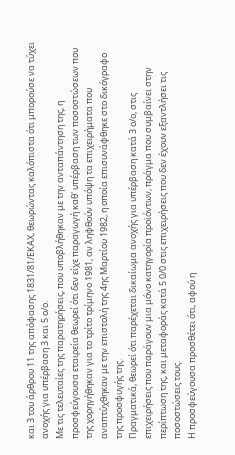και 3 του άρθρου 11 της απόφασης 1831/81/ΕΚΑΧ, θεωρώντας καλόπιστα ότι μπορούσε να τύχει ανοχής για υπέρβαση 3 και 5 ο/ο.
Με τις τελευταίες της παρατηρήσεις, που υποβλήθηκαν με την ανταπάντηση της, η προσφεύγουσα εταιρεία θεωρεί ότι δεν είχε παραγωγή καθ' υπέρβαση των ποσοστώσεων που της χορηγήθηκαν για το τρίτο τρίμηνο 1981, αν ληφθούν υπόψη τα επιχειρήματα που αναπτύχθηκαν με την επιστολή της 4ης Μαρτίου 1982, η οποία επισυνάφθηκε στο δικόγραφο της προσφυγής της.
Πραγματικά, θεωρεί ότι παρέχεται δικαίωμα ανοχής για υπέρβαση κατά 3 ο/ο, στις επιχειρήσεις που παράγουν μια μόνο κατηγορία προϊόντων, πράγμα που συμβαίνει στην περίπτωση της, και μεταφοράς κατά 5 0/0 στις επιχειρήσεις που δεν έχουν εξαντλήσει τις ποσοστώσεις τους.
Η προσφεύγουσα προσθέτει ότι, αφού η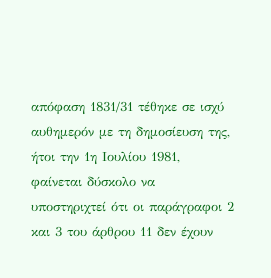απόφαση 1831/31 τέθηκε σε ισχύ αυθημερόν με τη δημοσίευση της, ήτοι την 1η Ιουλίου 1981, φαίνεται δύσκολο να υποστηριχτεί ότι οι παράγραφοι 2 και 3 του άρθρου 11 δεν έχουν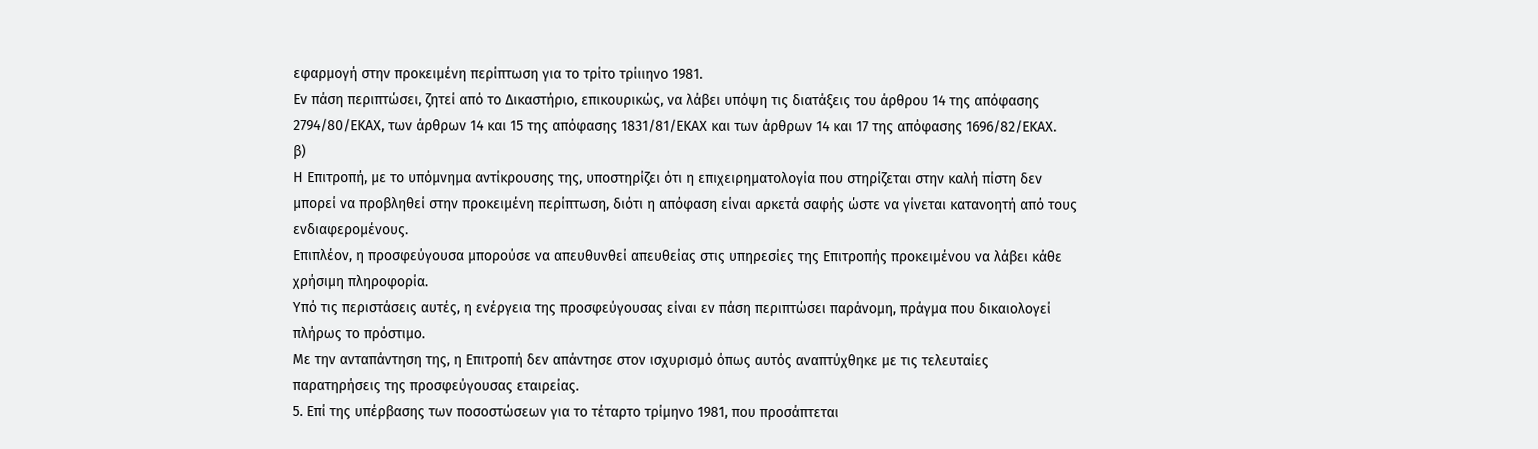εφαρμογή στην προκειμένη περίπτωση για το τρίτο τρίιιηνο 1981.
Εν πάση περιπτώσει, ζητεί από το Δικαστήριο, επικουρικώς, να λάβει υπόψη τις διατάξεις του άρθρου 14 της απόφασης 2794/80/ΕΚΑΧ, των άρθρων 14 και 15 της απόφασης 1831/81/ΕΚΑΧ και των άρθρων 14 και 17 της απόφασης 1696/82/ΕΚΑΧ.
β)
Η Επιτροπή, με το υπόμνημα αντίκρουσης της, υποστηρίζει ότι η επιχειρηματολογία που στηρίζεται στην καλή πίστη δεν μπορεί να προβληθεί στην προκειμένη περίπτωση, διότι η απόφαση είναι αρκετά σαφής ώστε να γίνεται κατανοητή από τους ενδιαφερομένους.
Επιπλέον, η προσφεύγουσα μπορούσε να απευθυνθεί απευθείας στις υπηρεσίες της Επιτροπής προκειμένου να λάβει κάθε χρήσιμη πληροφορία.
Υπό τις περιστάσεις αυτές, η ενέργεια της προσφεύγουσας είναι εν πάση περιπτώσει παράνομη, πράγμα που δικαιολογεί πλήρως το πρόστιμο.
Με την ανταπάντηση της, η Επιτροπή δεν απάντησε στον ισχυρισμό όπως αυτός αναπτύχθηκε με τις τελευταίες παρατηρήσεις της προσφεύγουσας εταιρείας.
5. Επί της υπέρβασης των ποσοστώσεων για το τέταρτο τρίμηνο 1981, που προσάπτεται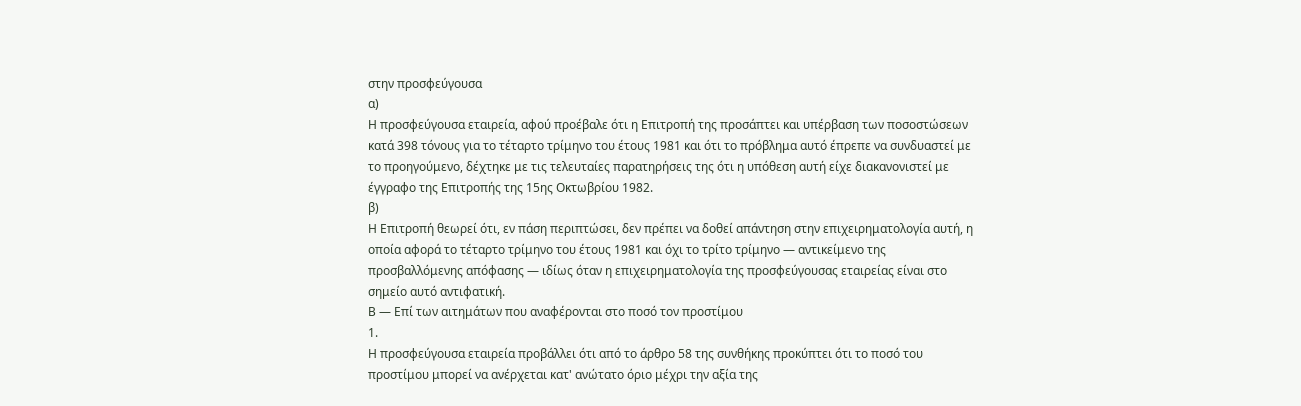στην προσφεύγουσα
α)
Η προσφεύγουσα εταιρεία, αφού προέβαλε ότι η Επιτροπή της προσάπτει και υπέρβαση των ποσοστώσεων κατά 398 τόνους για το τέταρτο τρίμηνο του έτους 1981 και ότι το πρόβλημα αυτό έπρεπε να συνδυαστεί με το προηγούμενο, δέχτηκε με τις τελευταίες παρατηρήσεις της ότι η υπόθεση αυτή είχε διακανονιστεί με έγγραφο της Επιτροπής της 15ης Οκτωβρίου 1982.
β)
Η Επιτροπή θεωρεί ότι, εν πάση περιπτώσει, δεν πρέπει να δοθεί απάντηση στην επιχειρηματολογία αυτή, η οποία αφορά το τέταρτο τρίμηνο του έτους 1981 και όχι το τρίτο τρίμηνο — αντικείμενο της προσβαλλόμενης απόφασης — ιδίως όταν η επιχειρηματολογία της προσφεύγουσας εταιρείας είναι στο σημείο αυτό αντιφατική.
Β — Επί των αιτημάτων που αναφέρονται στο ποσό τον προστίμου
1.
Η προσφεύγουσα εταιρεία προβάλλει ότι από το άρθρο 58 της συνθήκης προκύπτει ότι το ποσό του προστίμου μπορεί να ανέρχεται κατ' ανώτατο όριο μέχρι την αξία της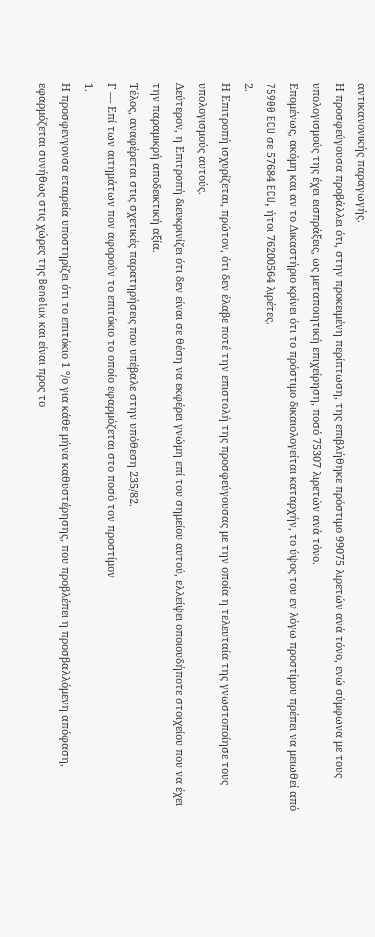αντικανονικής παραγωγής.
Η προσφεύγουσα προβάλλει ότι, στην προκειμένη περίπτωση, της επιβλήθηκε πρόστιμο 99075 λιρετών ανά τόνο, ενώ σύμφωνα με τους υπολογισμούς της έχει εισπράξεις, ως μεταποιητική επιχείρηση, ποσό 75307 λιρετών ανά τόνο.
Επομένως, ακόμη και αν το Δικαστήριο κρίνει ότι το πρόστιμο δικαιολογείται καταρχήν, το ύψος του εν λόγω προστίμου πρέπει να μειωθεί από 75900 ECU σε 57684 ECU, ήτοι 76200564 λιρέτες.
2.
Η Επιτροπή ισχυρίζεται, πρώτον, ότι δεν έλαβε ποτέ την επιστολή της προσφεύγουσας με την οποία η τελευταία της γνωστοποίησε τους υπολογισμούς αυτούς.
Δεύτερον, η Επιτροπή διευκρινίζει ότι δεν είναι σε θέση να εκφέρει γνώμη επί του σημείου αυτού, ελλείψει οποιουδήποτε στοιχείου που να έχει την παραμικρή αποδεικτική αξία.
Τέλος, αναφέρεται στις σχετικές παρατηρήσεις που υπέβαλε στην υπόθεση 235/82.
Γ — Επί των αιτημάτων πον αφορούν το επιτόκιο το οποίο εφαρμόζεται στο ποσό τον προστίμον
1.
Η προσφενγονσα εταιρεία υποστηρίζει ότι το επιτόκιο 1 °/ο για κάθε μήνα καθυστέρησης, που προβλέπει η προσβαλλόμενη απόφαση, εφαρμόζεται συνήθως στις χώρες της Benelux και είναι προς το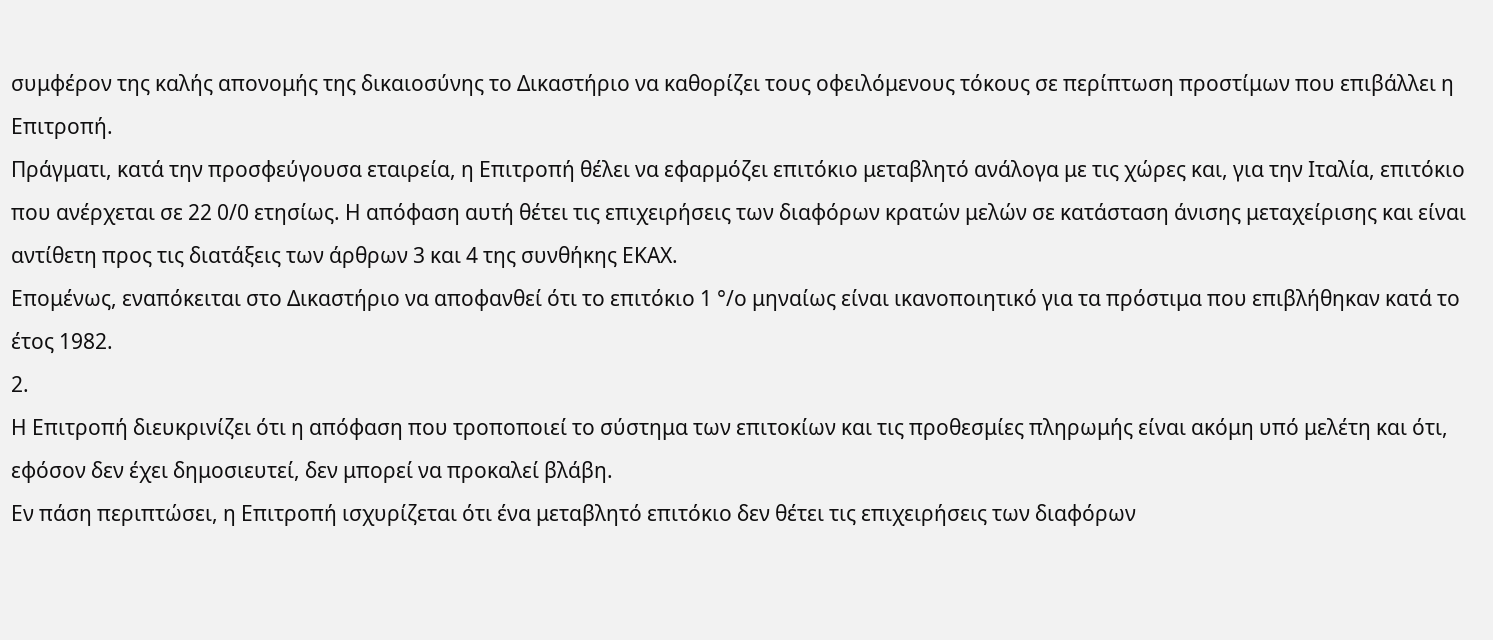συμφέρον της καλής απονομής της δικαιοσύνης το Δικαστήριο να καθορίζει τους οφειλόμενους τόκους σε περίπτωση προστίμων που επιβάλλει η Επιτροπή.
Πράγματι, κατά την προσφεύγουσα εταιρεία, η Επιτροπή θέλει να εφαρμόζει επιτόκιο μεταβλητό ανάλογα με τις χώρες και, για την Ιταλία, επιτόκιο που ανέρχεται σε 22 0/0 ετησίως. Η απόφαση αυτή θέτει τις επιχειρήσεις των διαφόρων κρατών μελών σε κατάσταση άνισης μεταχείρισης και είναι αντίθετη προς τις διατάξεις των άρθρων 3 και 4 της συνθήκης ΕΚΑΧ.
Επομένως, εναπόκειται στο Δικαστήριο να αποφανθεί ότι το επιτόκιο 1 °/ο μηναίως είναι ικανοποιητικό για τα πρόστιμα που επιβλήθηκαν κατά το έτος 1982.
2.
Η Επιτροπή διευκρινίζει ότι η απόφαση που τροποποιεί το σύστημα των επιτοκίων και τις προθεσμίες πληρωμής είναι ακόμη υπό μελέτη και ότι, εφόσον δεν έχει δημοσιευτεί, δεν μπορεί να προκαλεί βλάβη.
Εν πάση περιπτώσει, η Επιτροπή ισχυρίζεται ότι ένα μεταβλητό επιτόκιο δεν θέτει τις επιχειρήσεις των διαφόρων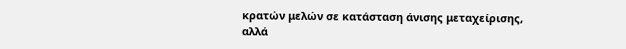κρατών μελών σε κατάσταση άνισης μεταχείρισης, αλλά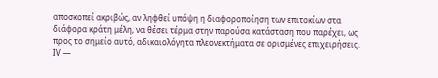αποσκοπεί ακριβώς, αν ληφθεί υπόψη η διαφοροποίηση των επιτοκίων στα διάφορα κράτη μέλη, να θέσει τέρμα στην παρούσα κατάσταση που παρέχει, ως προς το σημείο αυτό, αδικαιολόγητα πλεονεκτήματα σε ορισμένες επιχειρήσεις.
IV —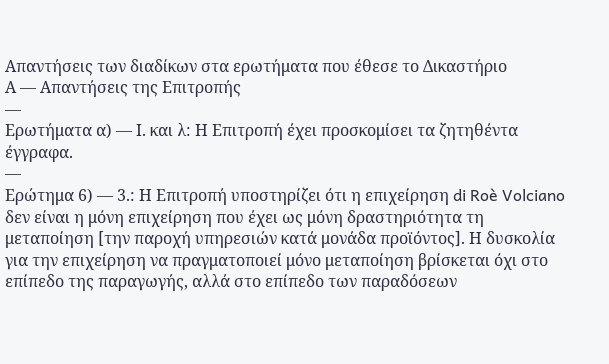Απαντήσεις των διαδίκων στα ερωτήματα που έθεσε το Δικαστήριο
Α — Απαντήσεις της Επιτροπής
—
Ερωτήματα α) — Ι. και λ: Η Επιτροπή έχει προσκομίσει τα ζητηθέντα έγγραφα.
—
Ερώτημα 6) — 3.: Η Επιτροπή υποστηρίζει ότι η επιχείρηση di Roè Volciano δεν είναι η μόνη επιχείρηση που έχει ως μόνη δραστηριότητα τη μεταποίηση [την παροχή υπηρεσιών κατά μονάδα προϊόντος]. Η δυσκολία για την επιχείρηση να πραγματοποιεί μόνο μεταποίηση βρίσκεται όχι στο επίπεδο της παραγωγής, αλλά στο επίπεδο των παραδόσεων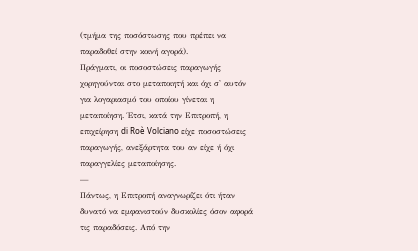(τμήμα της ποσόστωσης που πρέπει να παραδοθεί στην κοινή αγορά).
Πράγματι, οι ποσοστώσεις παραγωγής χορηγούνται στο μεταποιητή και όχι σ' αυτόν για λογαριασμό του οποίου γίνεται η μεταποίηση. Έτσι, κατά την Επιτροπή, η επιχείρηση di Roè Volciano είχε ποσοστώσεις παραγωγής, ανεξάρτητα του αν είχε ή όχι παραγγελίες μεταποίησης.
—
Πάντως, η Επιτροπή αναγνωρίζει ότι ήταν δυνατό να εμφανιστούν δυσκολίες όσον αφορά τις παραδόσεις. Από την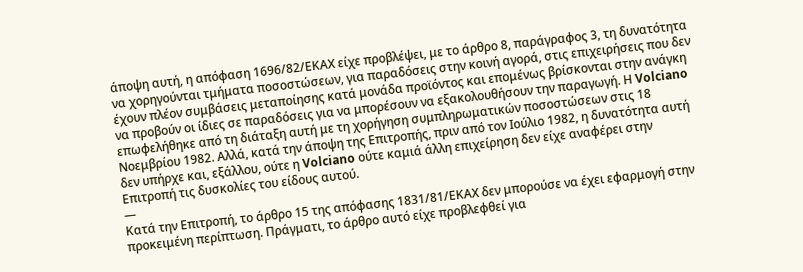άποψη αυτή, η απόφαση 1696/82/ΕΚΑΧ είχε προβλέψει, με το άρθρο 8, παράγραφος 3, τη δυνατότητα να χορηγούνται τμήματα ποσοστώσεων, για παραδόσεις στην κοινή αγορά, στις επιχειρήσεις που δεν έχουν πλέον συμβάσεις μεταποίησης κατά μονάδα προϊόντος και επομένως βρίσκονται στην ανάγκη να προβούν οι ίδιες σε παραδόσεις για να μπορέσουν να εξακολουθήσουν την παραγωγή. Η Volciano επωφελήθηκε από τη διάταξη αυτή με τη χορήγηση συμπληρωματικών ποσοστώσεων στις 18 Νοεμβρίου 1982. Αλλά, κατά την άποψη της Επιτροπής, πριν από τον Ιούλιο 1982, η δυνατότητα αυτή δεν υπήρχε και, εξάλλου, ούτε η Volciano ούτε καμιά άλλη επιχείρηση δεν είχε αναφέρει στην Επιτροπή τις δυσκολίες του είδους αυτού.
—
Κατά την Επιτροπή, το άρθρο 15 της απόφασης 1831/81/ΕΚΑΧ δεν μπορούσε να έχει εφαρμογή στην προκειμένη περίπτωση. Πράγματι, το άρθρο αυτό είχε προβλεφθεί για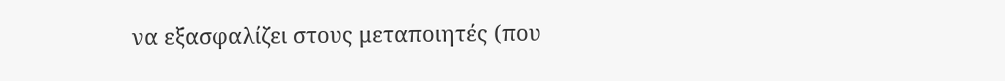να εξασφαλίζει στους μεταποιητές (που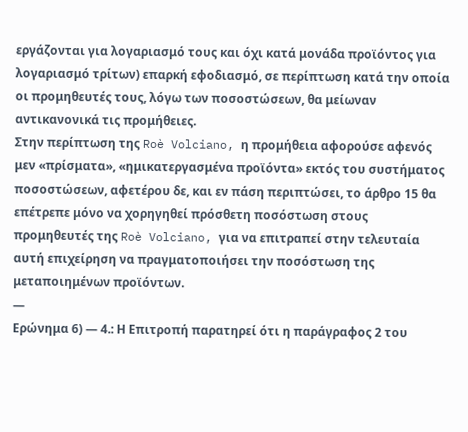εργάζονται για λογαριασμό τους και όχι κατά μονάδα προϊόντος για λογαριασμό τρίτων) επαρκή εφοδιασμό, σε περίπτωση κατά την οποία οι προμηθευτές τους, λόγω των ποσοστώσεων, θα μείωναν αντικανονικά τις προμήθειες.
Στην περίπτωση της Roè Volciano, η προμήθεια αφορούσε αφενός μεν «πρίσματα», «ημικατεργασμένα προϊόντα» εκτός του συστήματος ποσοστώσεων, αφετέρου δε, και εν πάση περιπτώσει, το άρθρο 15 θα επέτρεπε μόνο να χορηγηθεί πρόσθετη ποσόστωση στους προμηθευτές της Roè Volciano, για να επιτραπεί στην τελευταία αυτή επιχείρηση να πραγματοποιήσει την ποσόστωση της μεταποιημένων προϊόντων.
—
Ερώνημα 6) — 4.: Η Επιτροπή παρατηρεί ότι η παράγραφος 2 του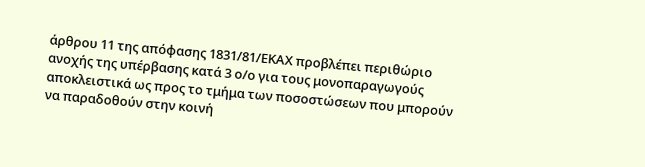άρθρου 11 της απόφασης 1831/81/ΕΚΑΧ προβλέπει περιθώριο ανοχής της υπέρβασης κατά 3 ο/ο για τους μονοπαραγωγούς αποκλειστικά ως προς το τμήμα των ποσοστώσεων που μπορούν να παραδοθούν στην κοινή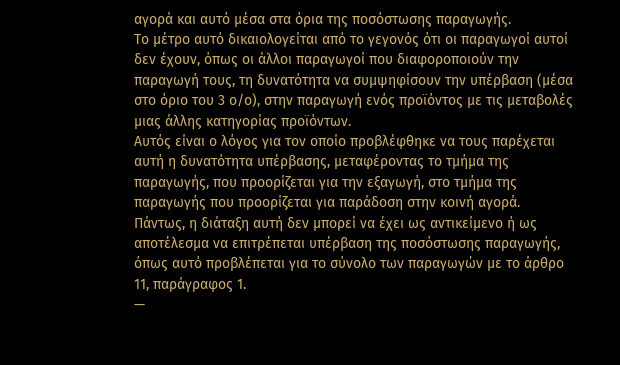αγορά και αυτό μέσα στα όρια της ποσόστωσης παραγωγής.
Το μέτρο αυτό δικαιολογείται από το γεγονός ότι οι παραγωγοί αυτοί δεν έχουν, όπως οι άλλοι παραγωγοί που διαφοροποιούν την παραγωγή τους, τη δυνατότητα να συμψηφίσουν την υπέρβαση (μέσα στο όριο του 3 ο/ο), στην παραγωγή ενός προϊόντος με τις μεταβολές μιας άλλης κατηγορίας προϊόντων.
Αυτός είναι ο λόγος για τον οποίο προβλέφθηκε να τους παρέχεται αυτή η δυνατότητα υπέρβασης, μεταφέροντας το τμήμα της παραγωγής, που προορίζεται για την εξαγωγή, στο τμήμα της παραγωγής που προορίζεται για παράδοση στην κοινή αγορά.
Πάντως, η διάταξη αυτή δεν μπορεί να έχει ως αντικείμενο ή ως αποτέλεσμα να επιτρέπεται υπέρβαση της ποσόστωσης παραγωγής, όπως αυτό προβλέπεται για το σύνολο των παραγωγών με το άρθρο 11, παράγραφος 1.
—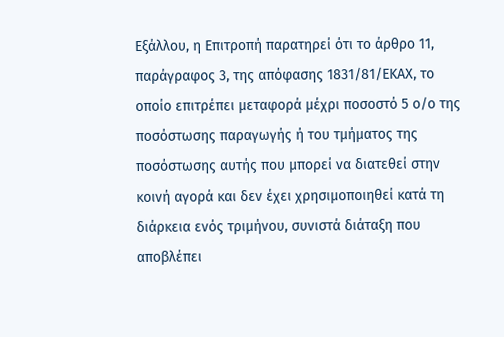Εξάλλου, η Επιτροπή παρατηρεί ότι το άρθρο 11, παράγραφος 3, της απόφασης 1831/81/ΕΚΑΧ, το οποίο επιτρέπει μεταφορά μέχρι ποσοστό 5 ο/ο της ποσόστωσης παραγωγής ή του τμήματος της ποσόστωσης αυτής που μπορεί να διατεθεί στην κοινή αγορά και δεν έχει χρησιμοποιηθεί κατά τη διάρκεια ενός τριμήνου, συνιστά διάταξη που αποβλέπει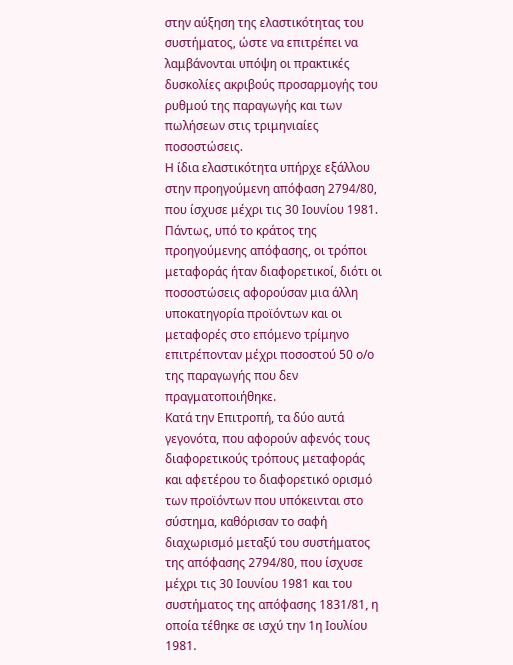στην αύξηση της ελαστικότητας του συστήματος, ώστε να επιτρέπει να λαμβάνονται υπόψη οι πρακτικές δυσκολίες ακριβούς προσαρμογής του ρυθμού της παραγωγής και των πωλήσεων στις τριμηνιαίες ποσοστώσεις.
Η ίδια ελαστικότητα υπήρχε εξάλλου στην προηγούμενη απόφαση 2794/80, που ίσχυσε μέχρι τις 30 Ιουνίου 1981.
Πάντως, υπό το κράτος της προηγούμενης απόφασης, οι τρόποι μεταφοράς ήταν διαφορετικοί, διότι οι ποσοστώσεις αφορούσαν μια άλλη υποκατηγορία προϊόντων και οι μεταφορές στο επόμενο τρίμηνο επιτρέπονταν μέχρι ποσοστού 50 ο/ο της παραγωγής που δεν πραγματοποιήθηκε.
Κατά την Επιτροπή, τα δύο αυτά γεγονότα, που αφορούν αφενός τους διαφορετικούς τρόπους μεταφοράς και αφετέρου το διαφορετικό ορισμό των προϊόντων που υπόκεινται στο σύστημα, καθόρισαν το σαφή διαχωρισμό μεταξύ του συστήματος της απόφασης 2794/80, που ίσχυσε μέχρι τις 30 Ιουνίου 1981 και του συστήματος της απόφασης 1831/81, η οποία τέθηκε σε ισχύ την 1η Ιουλίου 1981.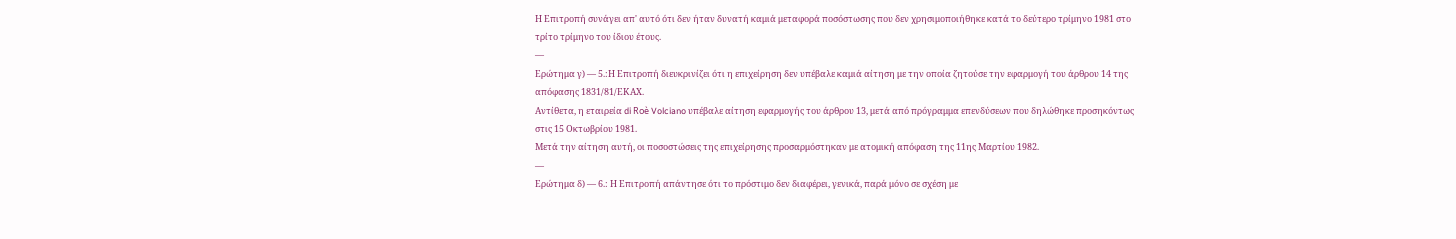Η Επιτροπή συνάγει απ' αυτό ότι δεν ήταν δυνατή καμιά μεταφορά ποσόστωσης που δεν χρησιμοποιήθηκε κατά το δεύτερο τρίμηνο 1981 στο τρίτο τρίμηνο του ίδιου έτους.
—
Ερώτημα γ) — 5.:Η Επιτροπή διευκρινίζει ότι η επιχείρηση δεν υπέβαλε καμιά αίτηση με την οποία ζητούσε την εφαρμογή του άρθρου 14 της απόφασης 1831/81/ΕΚΑΧ.
Αντίθετα, η εταιρεία di Roè Volciano υπέβαλε αίτηση εφαρμογής του άρθρου 13, μετά από πρόγραμμα επενδύσεων που δηλώθηκε προσηκόντως στις 15 Οκτωβρίου 1981.
Μετά την αίτηση αυτή, οι ποσοστώσεις της επιχείρησης προσαρμόστηκαν με ατομική απόφαση της 11ης Μαρτίου 1982.
—
Ερώτημα δ) — 6.: Η Επιτροπή απάντησε ότι το πρόστιμο δεν διαφέρει, γενικά, παρά μόνο σε σχέση με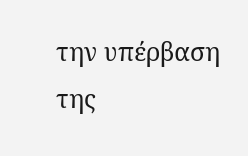την υπέρβαση της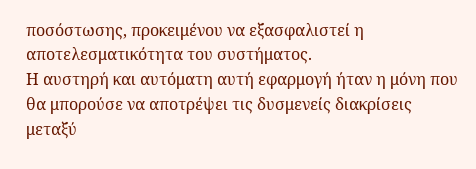ποσόστωσης, προκειμένου να εξασφαλιστεί η αποτελεσματικότητα του συστήματος.
Η αυστηρή και αυτόματη αυτή εφαρμογή ήταν η μόνη που θα μπορούσε να αποτρέψει τις δυσμενείς διακρίσεις μεταξύ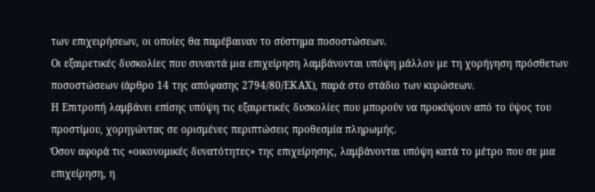των επιχειρήσεων, οι οποίες θα παρέβαιναν το σύστημα ποσοστώσεων.
Οι εξαιρετικές δυσκολίες που συναντά μια επιχείρηση λαμβάνονται υπόψη μάλλον με τη χορήγηση πρόσθετων ποσοστώσεων (άρθρο 14 της απόφασης 2794/80/ΕΚΑΧ), παρά στο στάδιο των κυρώσεων.
Η Επιτροπή λαμβάνει επίσης υπόψη τις εξαιρετικές δυσκολίες που μπορούν να προκύψουν από το ύψος του προστίμου, χορηγώντας σε ορισμένες περιπτώσεις προθεσμία πληρωμής.
Όσον αφορά τις «οικονομικές δυνατότητες» της επιχείρησης, λαμβάνονται υπόψη κατά το μέτρο που σε μια επιχείρηση, η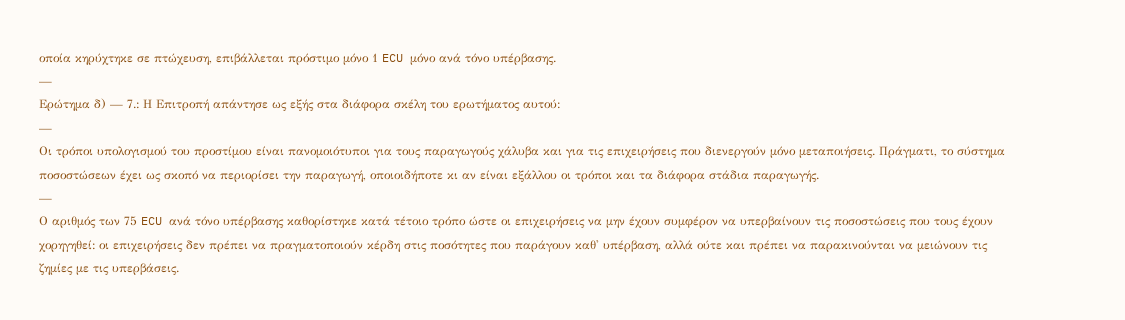οποία κηρύχτηκε σε πτώχευση, επιβάλλεται πρόστιμο μόνο 1 ECU μόνο ανά τόνο υπέρβασης.
—
Ερώτημα δ) — 7.: Η Επιτροπή απάντησε ως εξής στα διάφορα σκέλη του ερωτήματος αυτού:
—
Οι τρόποι υπολογισμού του προστίμου είναι πανομοιότυποι για τους παραγωγούς χάλυβα και για τις επιχειρήσεις που διενεργούν μόνο μεταποιήσεις. Πράγματι, το σύστημα ποσοστώσεων έχει ως σκοπό να περιορίσει την παραγωγή, οποιοιδήποτε κι αν είναι εξάλλου οι τρόποι και τα διάφορα στάδια παραγωγής.
—
Ο αριθμός των 75 ECU ανά τόνο υπέρβασης καθορίστηκε κατά τέτοιο τρόπο ώστε οι επιχειρήσεις να μην έχουν συμφέρον να υπερβαίνουν τις ποσοστώσεις που τους έχουν χορηγηθεί: οι επιχειρήσεις δεν πρέπει να πραγματοποιούν κέρδη στις ποσότητες που παράγουν καθ' υπέρβαση, αλλά ούτε και πρέπει να παρακινούνται να μειώνουν τις ζημίες με τις υπερβάσεις.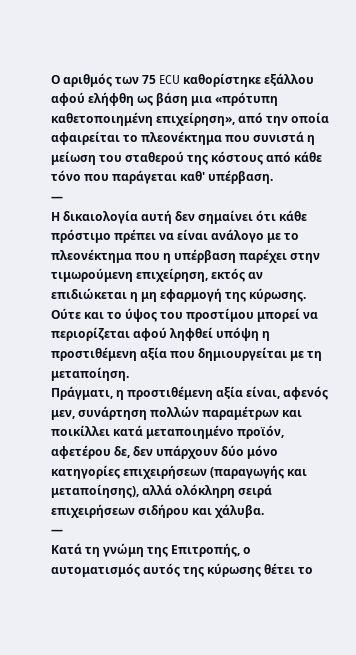Ο αριθμός των 75 ECU καθορίστηκε εξάλλου αφού ελήφθη ως βάση μια «πρότυπη καθετοποιημένη επιχείρηση», από την οποία αφαιρείται το πλεονέκτημα που συνιστά η μείωση του σταθερού της κόστους από κάθε τόνο που παράγεται καθ' υπέρβαση.
—
Η δικαιολογία αυτή δεν σημαίνει ότι κάθε πρόστιμο πρέπει να είναι ανάλογο με το πλεονέκτημα που η υπέρβαση παρέχει στην τιμωρούμενη επιχείρηση, εκτός αν επιδιώκεται η μη εφαρμογή της κύρωσης. Ούτε και το ύψος του προστίμου μπορεί να περιορίζεται αφού ληφθεί υπόψη η προστιθέμενη αξία που δημιουργείται με τη μεταποίηση.
Πράγματι, η προστιθέμενη αξία είναι, αφενός μεν, συνάρτηση πολλών παραμέτρων και ποικίλλει κατά μεταποιημένο προϊόν, αφετέρου δε, δεν υπάρχουν δύο μόνο κατηγορίες επιχειρήσεων (παραγωγής και μεταποίησης), αλλά ολόκληρη σειρά επιχειρήσεων σιδήρου και χάλυβα.
—
Κατά τη γνώμη της Επιτροπής, ο αυτοματισμός αυτός της κύρωσης θέτει το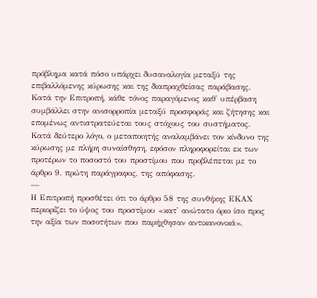πρόβλημα κατά πόσο υπάρχει δυσαναλογία μεταξύ της επιβαλλόμενης κύρωσης και της διαπραχθείσας παράβασης.
Κατά την Επιτροπή, κάθε τόνος παραγόμενος καθ' υπέρβαση συμβάλλει στην ανισορροπία μεταξύ προσφοράς και ζήτησης και επομένως αντιστρατεύεται τους στόχους του συστήματος.
Κατά δεύτερο λόγο, ο μεταποιητής αναλαμβάνει τον κίνδυνο της κύρωσης με πλήρη συναίσθηση, εφόσον πληροφορείται εκ των προτέρων το ποσοστό του προστίμου που προβλέπεται με το άρθρο 9, πρώτη παράγραφος, της απόφασης.
—
Η Επιτροπή προσθέτει ότι το άρθρο 58 της συνθήκης ΕΚΑΧ περιορίζει το ύψος του προστίμου «κατ' ανώτατο όριο ίσο προς την αξία των ποσοτήτων που παρήχθησαν αντικανονικά»,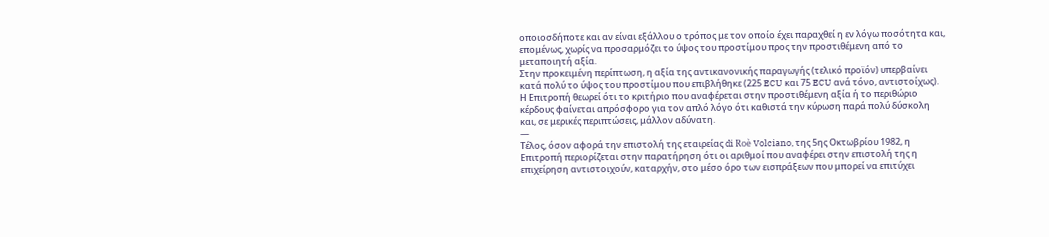οποιοσδήποτε και αν είναι εξάλλου ο τρόπος με τον οποίο έχει παραχθεί η εν λόγω ποσότητα και, επομένως, χωρίς να προσαρμόζει το ύψος του προστίμου προς την προστιθέμενη από το μεταποιητή αξία.
Στην προκειμένη περίπτωση, η αξία της αντικανονικής παραγωγής (τελικό προϊόν) υπερβαίνει κατά πολύ το ύψος του προστίμου που επιβλήθηκε (225 ECU και 75 ECU ανά τόνο, αντιστοίχως).
Η Επιτροπή θεωρεί ότι το κριτήριο που αναφέρεται στην προστιθέμενη αξία ή το περιθώριο κέρδους φαίνεται απρόσφορο για τον απλό λόγο ότι καθιστά την κύρωση παρά πολύ δύσκολη και, σε μερικές περιπτώσεις, μάλλον αδύνατη.
—
Τέλος, όσον αφορά την επιστολή της εταιρείας di Roè Volciano, της 5ης Οκτωβρίου 1982, η Επιτροπή περιορίζεται στην παρατήρηση ότι οι αριθμοί που αναφέρει στην επιστολή της η επιχείρηση αντιστοιχούν, καταρχήν, στο μέσο όρο των εισπράξεων που μπορεί να επιτύχει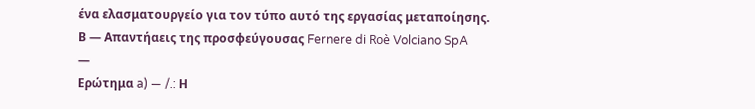ένα ελασματουργείο για τον τύπο αυτό της εργασίας μεταποίησης.
Β — Απαντήαεις της προσφεύγουσας Fernere di Roè Volciano SpA
—
Ερώτημα a) — /.: Η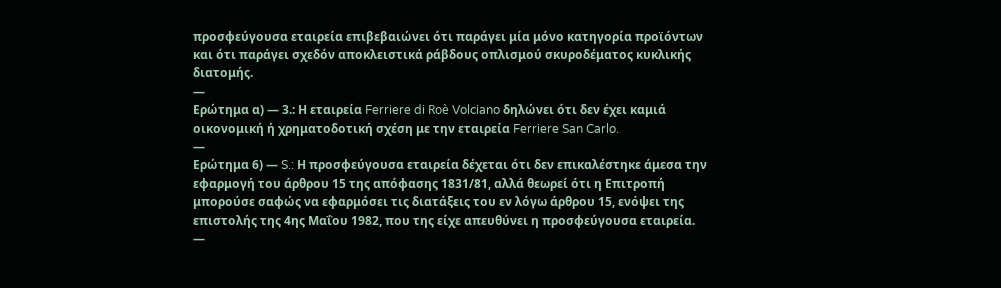προσφεύγουσα εταιρεία επιβεβαιώνει ότι παράγει μία μόνο κατηγορία προϊόντων και ότι παράγει σχεδόν αποκλειστικά ράβδους οπλισμού σκυροδέματος κυκλικής διατομής.
—
Ερώτημα α) — 3.: Η εταιρεία Ferriere di Roè Volciano δηλώνει ότι δεν έχει καμιά οικονομική ή χρηματοδοτική σχέση με την εταιρεία Ferriere San Carlo.
—
Ερώτημα 6) — S.: Η προσφεύγουσα εταιρεία δέχεται ότι δεν επικαλέστηκε άμεσα την εφαρμογή του άρθρου 15 της απόφασης 1831/81, αλλά θεωρεί ότι η Επιτροπή μπορούσε σαφώς να εφαρμόσει τις διατάξεις του εν λόγω άρθρου 15, ενόψει της επιστολής της 4ης Μαΐου 1982, που της είχε απευθύνει η προσφεύγουσα εταιρεία.
—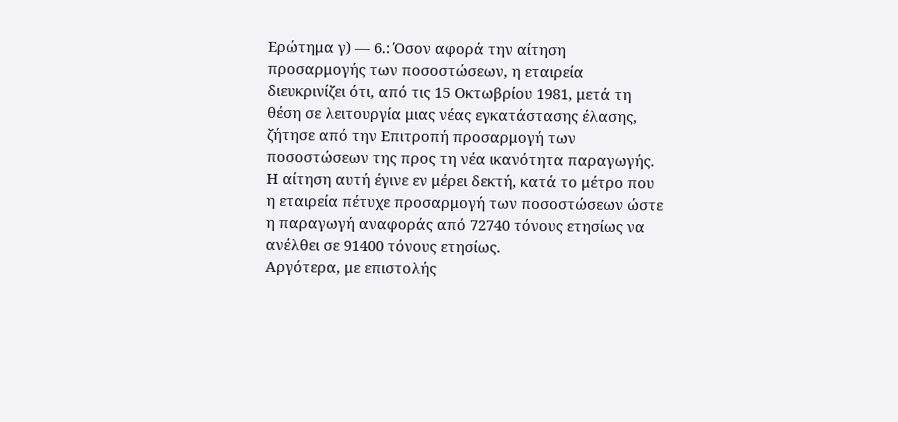Ερώτημα γ) — 6.: Όσον αφορά την αίτηση προσαρμογής των ποσοστώσεων, η εταιρεία διευκρινίζει ότι, από τις 15 Οκτωβρίου 1981, μετά τη θέση σε λειτουργία μιας νέας εγκατάστασης έλασης, ζήτησε από την Επιτροπή προσαρμογή των ποσοστώσεων της προς τη νέα ικανότητα παραγωγής. Η αίτηση αυτή έγινε εν μέρει δεκτή, κατά το μέτρο που η εταιρεία πέτυχε προσαρμογή των ποσοστώσεων ώστε η παραγωγή αναφοράς από 72740 τόνους ετησίως να ανέλθει σε 91400 τόνους ετησίως.
Αργότερα, με επιστολής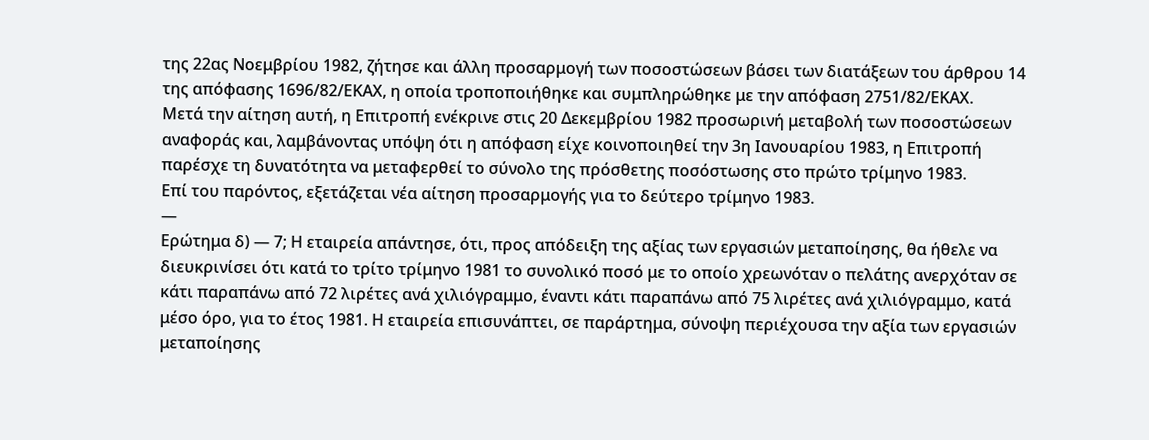της 22ας Νοεμβρίου 1982, ζήτησε και άλλη προσαρμογή των ποσοστώσεων βάσει των διατάξεων του άρθρου 14 της απόφασης 1696/82/ΕΚΑΧ, η οποία τροποποιήθηκε και συμπληρώθηκε με την απόφαση 2751/82/ΕΚΑΧ.
Μετά την αίτηση αυτή, η Επιτροπή ενέκρινε στις 20 Δεκεμβρίου 1982 προσωρινή μεταβολή των ποσοστώσεων αναφοράς και, λαμβάνοντας υπόψη ότι η απόφαση είχε κοινοποιηθεί την 3η Ιανουαρίου 1983, η Επιτροπή παρέσχε τη δυνατότητα να μεταφερθεί το σύνολο της πρόσθετης ποσόστωσης στο πρώτο τρίμηνο 1983.
Επί του παρόντος, εξετάζεται νέα αίτηση προσαρμογής για το δεύτερο τρίμηνο 1983.
—
Ερώτημα δ) — 7; Η εταιρεία απάντησε, ότι, προς απόδειξη της αξίας των εργασιών μεταποίησης, θα ήθελε να διευκρινίσει ότι κατά το τρίτο τρίμηνο 1981 το συνολικό ποσό με το οποίο χρεωνόταν ο πελάτης ανερχόταν σε κάτι παραπάνω από 72 λιρέτες ανά χιλιόγραμμο, έναντι κάτι παραπάνω από 75 λιρέτες ανά χιλιόγραμμο, κατά μέσο όρο, για το έτος 1981. Η εταιρεία επισυνάπτει, σε παράρτημα, σύνοψη περιέχουσα την αξία των εργασιών μεταποίησης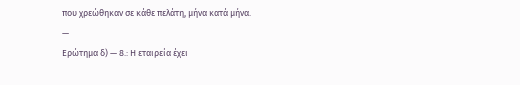που χρεώθηκαν σε κάθε πελάτη, μήνα κατά μήνα.
—
Ερώτημα δ) — 8.: Η εταιρεία έχει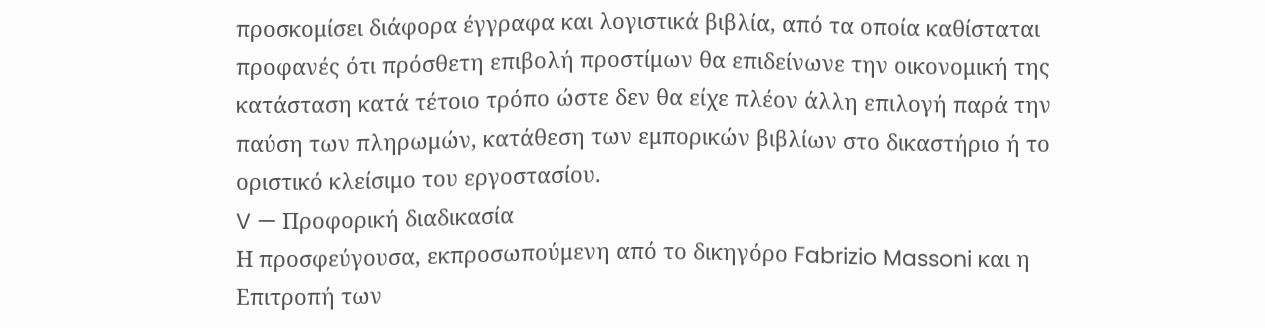προσκομίσει διάφορα έγγραφα και λογιστικά βιβλία, από τα οποία καθίσταται προφανές ότι πρόσθετη επιβολή προστίμων θα επιδείνωνε την οικονομική της κατάσταση κατά τέτοιο τρόπο ώστε δεν θα είχε πλέον άλλη επιλογή παρά την παύση των πληρωμών, κατάθεση των εμπορικών βιβλίων στο δικαστήριο ή το οριστικό κλείσιμο του εργοστασίου.
V — Προφορική διαδικασία
Η προσφεύγουσα, εκπροσωπούμενη από το δικηγόρο Fabrizio Massoni και η Επιτροπή των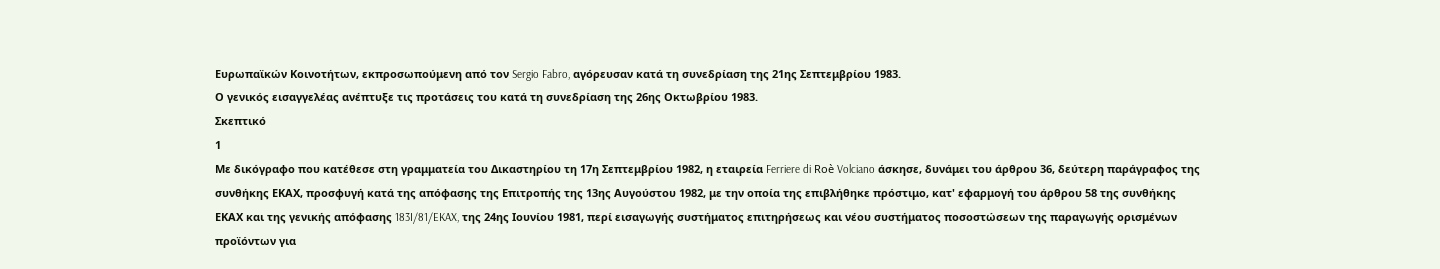Ευρωπαϊκών Κοινοτήτων, εκπροσωπούμενη από τον Sergio Fabro, αγόρευσαν κατά τη συνεδρίαση της 21ης Σεπτεμβρίου 1983.
Ο γενικός εισαγγελέας ανέπτυξε τις προτάσεις του κατά τη συνεδρίαση της 26ης Οκτωβρίου 1983.
Σκεπτικό
1
Με δικόγραφο που κατέθεσε στη γραμματεία του Δικαστηρίου τη 17η Σεπτεμβρίου 1982, η εταιρεία Ferriere di Roè Volciano άσκησε, δυνάμει του άρθρου 36, δεύτερη παράγραφος της συνθήκης ΕΚΑΧ, προσφυγή κατά της απόφασης της Επιτροπής της 13ης Αυγούστου 1982, με την οποία της επιβλήθηκε πρόστιμο, κατ' εφαρμογή του άρθρου 58 της συνθήκης ΕΚΑΧ και της γενικής απόφασης 183I/81/EKAX, της 24ης Ιουνίου 1981, περί εισαγωγής συστήματος επιτηρήσεως και νέου συστήματος ποσοστώσεων της παραγωγής ορισμένων προϊόντων για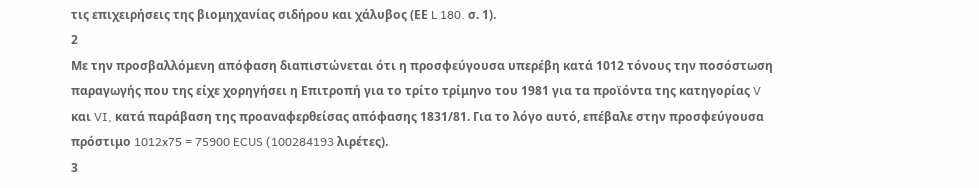τις επιχειρήσεις της βιομηχανίας σιδήρου και χάλυβος (ΕΕ L 180. σ. 1).
2
Με την προσβαλλόμενη απόφαση διαπιστώνεται ότι η προσφεύγουσα υπερέβη κατά 1012 τόνους την ποσόστωση παραγωγής που της είχε χορηγήσει η Επιτροπή για το τρίτο τρίμηνο του 1981 για τα προϊόντα της κατηγορίας V και VI, κατά παράβαση της προαναφερθείσας απόφασης 1831/81. Για το λόγο αυτό, επέβαλε στην προσφεύγουσα πρόστιμο 1012x75 = 75900 ECUS (100284193 λιρέτες).
3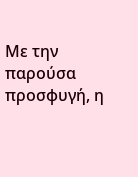Με την παρούσα προσφυγή, η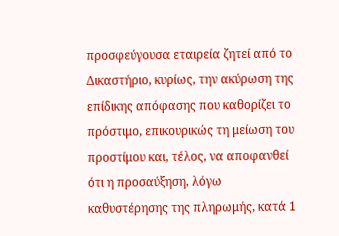προσφεύγουσα εταιρεία ζητεί από το Δικαστήριο, κυρίως, την ακύρωση της επίδικης απόφασης που καθορίζει το πρόστιμο, επικουρικώς τη μείωση του προστίμου και, τέλος, να αποφανθεί ότι η προσαύξηση, λόγω καθυστέρησης της πληρωμής, κατά 1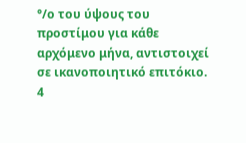°/ο του ύψους του προστίμου για κάθε αρχόμενο μήνα, αντιστοιχεί σε ικανοποιητικό επιτόκιο.
4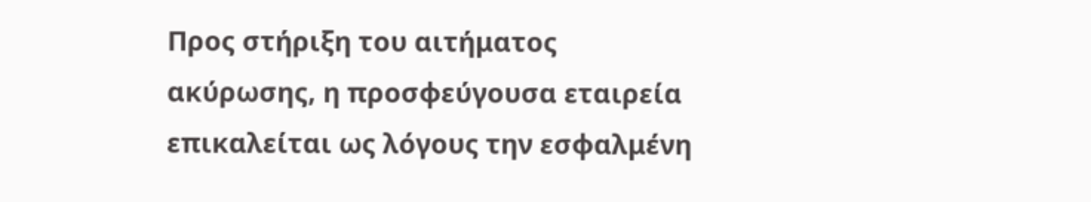Προς στήριξη του αιτήματος ακύρωσης, η προσφεύγουσα εταιρεία επικαλείται ως λόγους την εσφαλμένη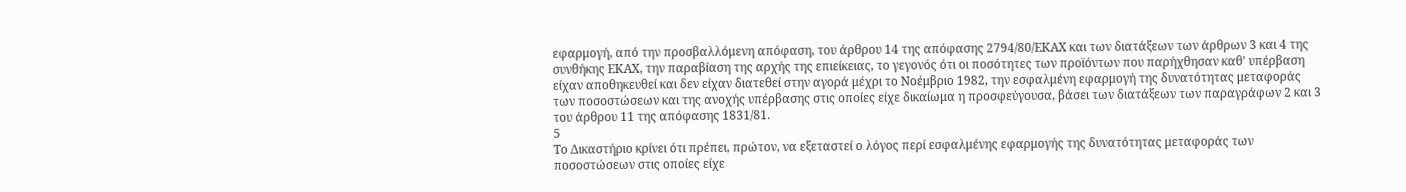εφαρμογή, από την προσβαλλόμενη απόφαση, του άρθρου 14 της απόφασης 2794/80/ΕΚΑΧ και των διατάξεων των άρθρων 3 και 4 της συνθήκης ΕΚΑΧ, την παραβίαση της αρχής της επιείκειας, το γεγονός ότι οι ποσότητες των προϊόντων που παρήχθησαν καθ' υπέρβαση είχαν αποθηκευθεί και δεν είχαν διατεθεί στην αγορά μέχρι το Νοέμβριο 1982, την εσφαλμένη εφαρμογή της δυνατότητας μεταφοράς των ποσοστώσεων και της ανοχής υπέρβασης στις οποίες είχε δικαίωμα η προσφεύγουσα, βάσει των διατάξεων των παραγράφων 2 και 3 του άρθρου 11 της απόφασης 1831/81.
5
Το Δικαστήριο κρίνει ότι πρέπει, πρώτον, να εξεταστεί ο λόγος περί εσφαλμένης εφαρμογής της δυνατότητας μεταφοράς των ποσοστώσεων στις οποίες είχε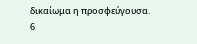δικαίωμα η προσφεύγουσα.
6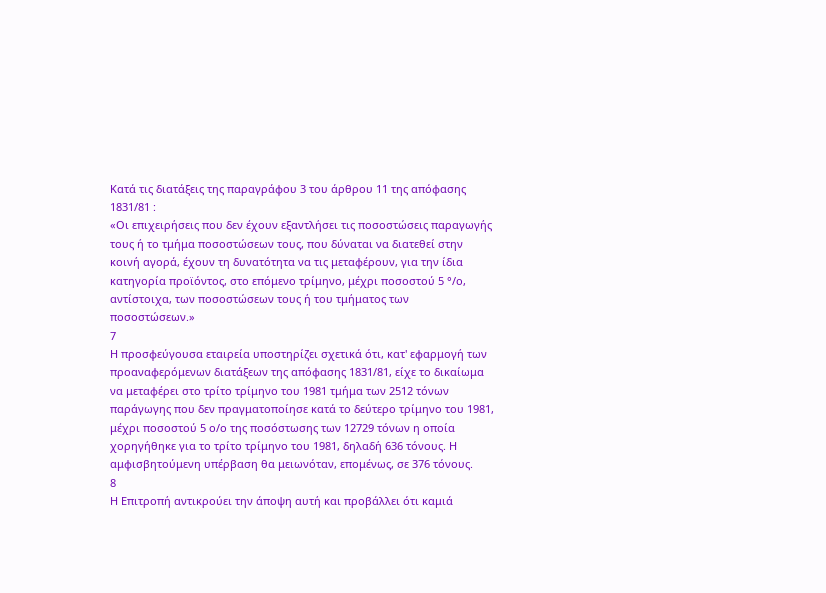Κατά τις διατάξεις της παραγράφου 3 του άρθρου 11 της απόφασης 1831/81 :
«Οι επιχειρήσεις που δεν έχουν εξαντλήσει τις ποσοστώσεις παραγωγής τους ή το τμήμα ποσοστώσεων τους, που δύναται να διατεθεί στην κοινή αγορά, έχουν τη δυνατότητα να τις μεταφέρουν, για την ίδια κατηγορία προϊόντος, στο επόμενο τρίμηνο, μέχρι ποσοστού 5 °/ο, αντίστοιχα, των ποσοστώσεων τους ή του τμήματος των ποσοστώσεων.»
7
Η προσφεύγουσα εταιρεία υποστηρίζει σχετικά ότι, κατ' εφαρμογή των προαναφερόμενων διατάξεων της απόφασης 1831/81, είχε το δικαίωμα να μεταφέρει στο τρίτο τρίμηνο του 1981 τμήμα των 2512 τόνων παράγωγης που δεν πραγματοποίησε κατά το δεύτερο τρίμηνο του 1981, μέχρι ποσοστού 5 ο/ο της ποσόστωσης των 12729 τόνων η οποία χορηγήθηκε για το τρίτο τρίμηνο του 1981, δηλαδή 636 τόνους. Η αμφισβητούμενη υπέρβαση θα μειωνόταν, επομένως, σε 376 τόνους.
8
Η Επιτροπή αντικρούει την άποψη αυτή και προβάλλει ότι καμιά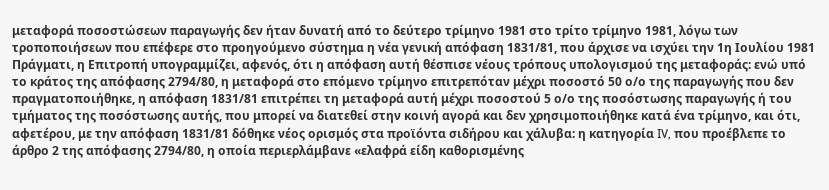μεταφορά ποσοστώσεων παραγωγής δεν ήταν δυνατή από το δεύτερο τρίμηνο 1981 στο τρίτο τρίμηνο 1981, λόγω των τροποποιήσεων που επέφερε στο προηγούμενο σύστημα η νέα γενική απόφαση 1831/81, που άρχισε να ισχύει την 1η Ιουλίου 1981 Πράγματι, η Επιτροπή υπογραμμίζει, αφενός, ότι η απόφαση αυτή θέσπισε νέους τρόπους υπολογισμού της μεταφοράς: ενώ υπό το κράτος της απόφασης 2794/80, η μεταφορά στο επόμενο τρίμηνο επιτρεπόταν μέχρι ποσοστό 50 ο/ο της παραγωγής που δεν πραγματοποιήθηκε, η απόφαση 1831/81 επιτρέπει τη μεταφορά αυτή μέχρι ποσοστού 5 ο/ο της ποσόστωσης παραγωγής ή του τμήματος της ποσόστωσης αυτής, που μπορεί να διατεθεί στην κοινή αγορά και δεν χρησιμοποιήθηκε κατά ένα τρίμηνο, και ότι, αφετέρου, με την απόφαση 1831/81 δόθηκε νέος ορισμός στα προϊόντα σιδήρου και χάλυβα: η κατηγορία IV, που προέβλεπε το άρθρο 2 της απόφασης 2794/80, η οποία περιερλάμβανε «ελαφρά είδη καθορισμένης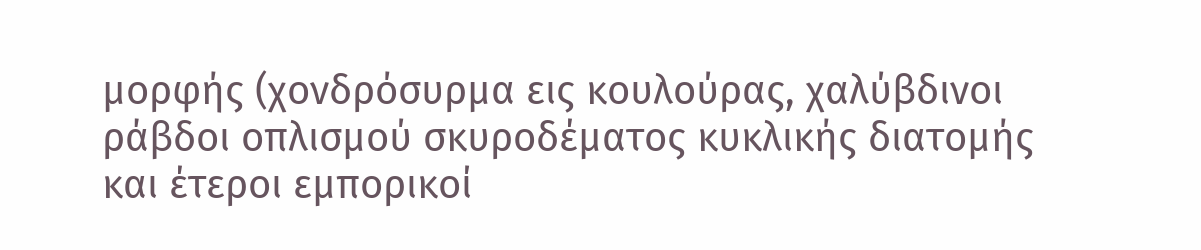μορφής (χονδρόσυρμα εις κουλούρας, χαλύβδινοι ράβδοι οπλισμού σκυροδέματος κυκλικής διατομής και έτεροι εμπορικοί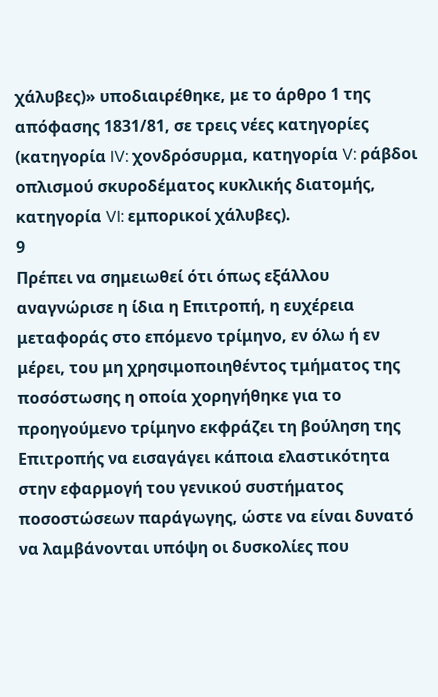χάλυβες)» υποδιαιρέθηκε, με το άρθρο 1 της απόφασης 1831/81, σε τρεις νέες κατηγορίες (κατηγορία IV: χονδρόσυρμα, κατηγορία V: ράβδοι οπλισμού σκυροδέματος κυκλικής διατομής, κατηγορία VI: εμπορικοί χάλυβες).
9
Πρέπει να σημειωθεί ότι όπως εξάλλου αναγνώρισε η ίδια η Επιτροπή, η ευχέρεια μεταφοράς στο επόμενο τρίμηνο, εν όλω ή εν μέρει, του μη χρησιμοποιηθέντος τμήματος της ποσόστωσης η οποία χορηγήθηκε για το προηγούμενο τρίμηνο εκφράζει τη βούληση της Επιτροπής να εισαγάγει κάποια ελαστικότητα στην εφαρμογή του γενικού συστήματος ποσοστώσεων παράγωγης, ώστε να είναι δυνατό να λαμβάνονται υπόψη οι δυσκολίες που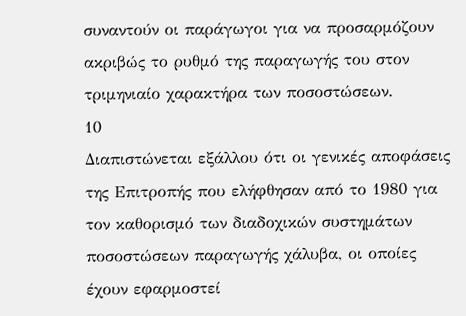συναντούν οι παράγωγοι για να προσαρμόζουν ακριβώς το ρυθμό της παραγωγής του στον τριμηνιαίο χαρακτήρα των ποσοστώσεων.
10
Διαπιστώνεται εξάλλου ότι οι γενικές αποφάσεις της Επιτροπής που ελήφθησαν από το 1980 για τον καθορισμό των διαδοχικών συστημάτων ποσοστώσεων παραγωγής χάλυβα, οι οποίες έχουν εφαρμοστεί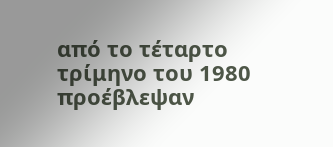από το τέταρτο τρίμηνο του 1980 προέβλεψαν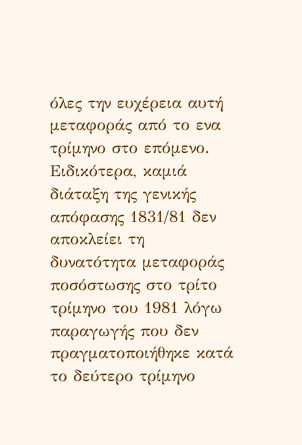όλες την ευχέρεια αυτή μεταφοράς από το ενα τρίμηνο στο επόμενο. Ειδικότερα, καμιά διάταξη της γενικής απόφασης 1831/81 δεν αποκλείει τη δυνατότητα μεταφοράς ποσόστωσης στο τρίτο τρίμηνο του 1981 λόγω παραγωγής που δεν πραγματοποιήθηκε κατά το δεύτερο τρίμηνο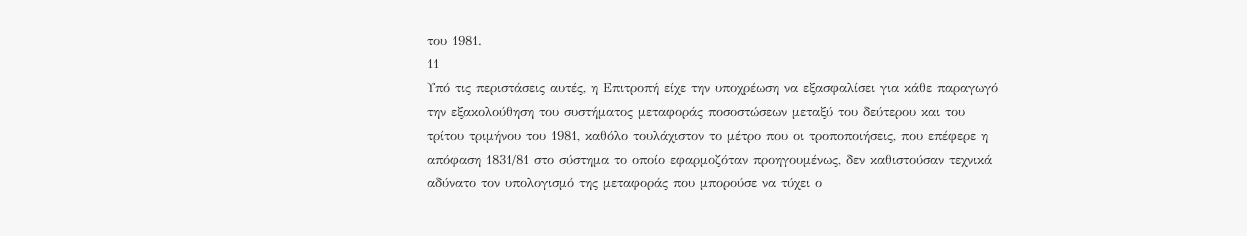του 1981.
11
Υπό τις περιστάσεις αυτές, η Επιτροπή είχε την υποχρέωση να εξασφαλίσει για κάθε παραγωγό την εξακολούθηση του συστήματος μεταφοράς ποσοστώσεων μεταξύ του δεύτερου και του τρίτου τριμήνου του 1981, καθόλο τουλάχιστον το μέτρο που οι τροποποιήσεις, που επέφερε η απόφαση 1831/81 στο σύστημα το οποίο εφαρμοζόταν προηγουμένως, δεν καθιστούσαν τεχνικά αδύνατο τον υπολογισμό της μεταφοράς που μπορούσε να τύχει ο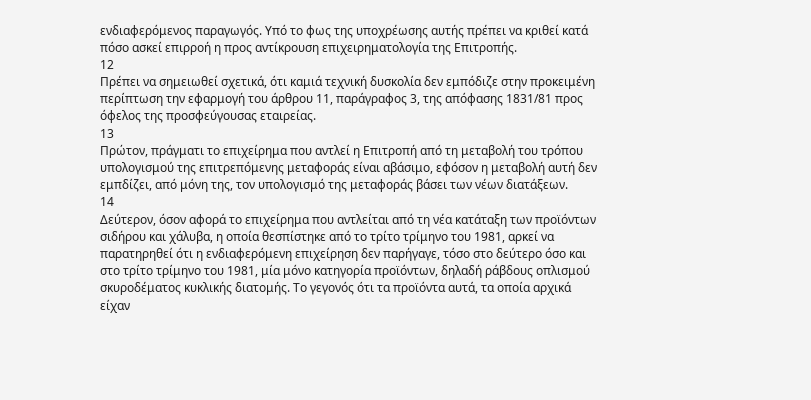ενδιαφερόμενος παραγωγός. Υπό το φως της υποχρέωσης αυτής πρέπει να κριθεί κατά πόσο ασκεί επιρροή η προς αντίκρουση επιχειρηματολογία της Επιτροπής.
12
Πρέπει να σημειωθεί σχετικά, ότι καμιά τεχνική δυσκολία δεν εμπόδιζε στην προκειμένη περίπτωση την εφαρμογή του άρθρου 11, παράγραφος 3, της απόφασης 1831/81 προς όφελος της προσφεύγουσας εταιρείας.
13
Πρώτον, πράγματι το επιχείρημα που αντλεί η Επιτροπή από τη μεταβολή του τρόπου υπολογισμού της επιτρεπόμενης μεταφοράς είναι αβάσιμο, εφόσον η μεταβολή αυτή δεν εμπδίζει, από μόνη της, τον υπολογισμό της μεταφοράς βάσει των νέων διατάξεων.
14
Δεύτερον, όσον αφορά το επιχείρημα που αντλείται από τη νέα κατάταξη των προϊόντων σιδήρου και χάλυβα, η οποία θεσπίστηκε από το τρίτο τρίμηνο του 1981, αρκεί να παρατηρηθεί ότι η ενδιαφερόμενη επιχείρηση δεν παρήγαγε, τόσο στο δεύτερο όσο και στο τρίτο τρίμηνο του 1981, μία μόνο κατηγορία προϊόντων, δηλαδή ράβδους οπλισμού σκυροδέματος κυκλικής διατομής. Το γεγονός ότι τα προϊόντα αυτά, τα οποία αρχικά είχαν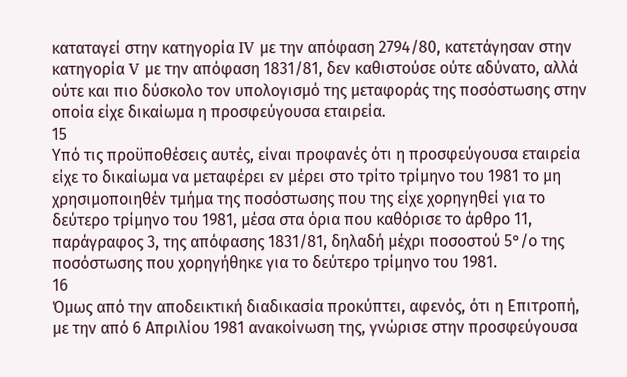καταταγεί στην κατηγορία IV με την απόφαση 2794/80, κατετάγησαν στην κατηγορία V με την απόφαση 1831/81, δεν καθιστούσε ούτε αδύνατο, αλλά ούτε και πιο δύσκολο τον υπολογισμό της μεταφοράς της ποσόστωσης στην οποία είχε δικαίωμα η προσφεύγουσα εταιρεία.
15
Υπό τις προϋποθέσεις αυτές, είναι προφανές ότι η προσφεύγουσα εταιρεία είχε το δικαίωμα να μεταφέρει εν μέρει στο τρίτο τρίμηνο του 1981 το μη χρησιμοποιηθέν τμήμα της ποσόστωσης που της είχε χορηγηθεί για το δεύτερο τρίμηνο του 1981, μέσα στα όρια που καθόρισε το άρθρο 11, παράγραφος 3, της απόφασης 1831/81, δηλαδή μέχρι ποσοστού 5°/ο της ποσόστωσης που χορηγήθηκε για το δεύτερο τρίμηνο του 1981.
16
Όμως από την αποδεικτική διαδικασία προκύπτει, αφενός, ότι η Επιτροπή, με την από 6 Απριλίου 1981 ανακοίνωση της, γνώρισε στην προσφεύγουσα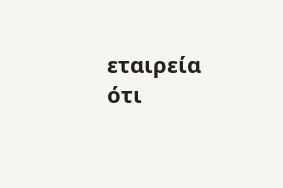εταιρεία ότι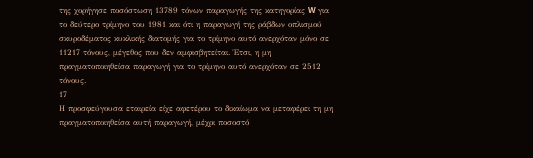της χορήγησε ποσόστωση 13789 τόνων παραγωγής της κατηγορίας W για το δεύτερο τρίμηνο του 1981 και ότι η παραγωγή της ράβδων οπλισμού σκυροδέματος κυκλικής διατομής για το τρίμηνο αυτό ανερχόταν μόνο σε 11217 τόνους, μέγεθος που δεν αμφισβητείται. Έτσι, η μη πραγματοποιηθείσα παραγωγή για το τρίμηνο αυτό ανερχόταν σε 2512 τόνους.
17
Η προσφεύγουσα εταιρεία είχε αφετέρου το δικαίωμα να μεταφέρει τη μη πραγματοποιηθείσα αυτή παραγωγή, μέχρι ποσοστό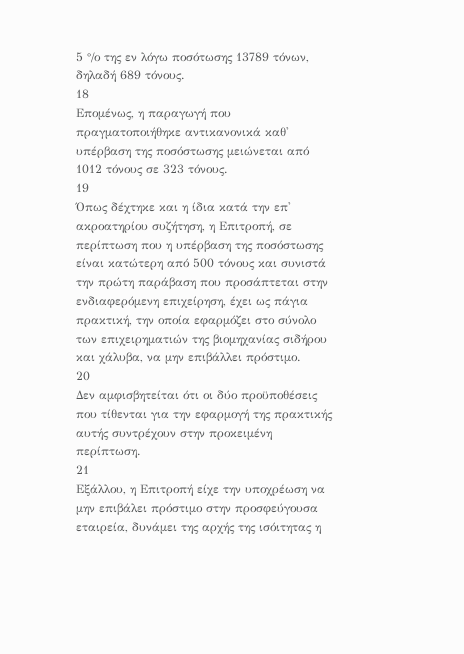5 °/ο της εν λόγω ποσότωσης 13789 τόνων, δηλαδή 689 τόνους.
18
Επομένως, η παραγωγή που πραγματοποιήθηκε αντικανονικά καθ' υπέρβαση της ποσόστωσης μειώνεται από 1012 τόνους σε 323 τόνους.
19
Όπως δέχτηκε και η ίδια κατά την επ' ακροατηρίου συζήτηση, η Επιτροπή, σε περίπτωση που η υπέρβαση της ποσόστωσης είναι κατώτερη από 500 τόνους και συνιστά την πρώτη παράβαση που προσάπτεται στην ενδιαφερόμενη επιχείρηση, έχει ως πάγια πρακτική, την οποία εφαρμόζει στο σύνολο των επιχειρηματιών της βιομηχανίας σιδήρου και χάλυβα, να μην επιβάλλει πρόστιμο.
20
Δεν αμφισβητείται ότι οι δύο προϋποθέσεις που τίθενται για την εφαρμογή της πρακτικής αυτής συντρέχουν στην προκειμένη περίπτωση.
21
Εξάλλου, η Επιτροπή είχε την υποχρέωση να μην επιβάλει πρόστιμο στην προσφεύγουσα εταιρεία, δυνάμει της αρχής της ισόιτητας η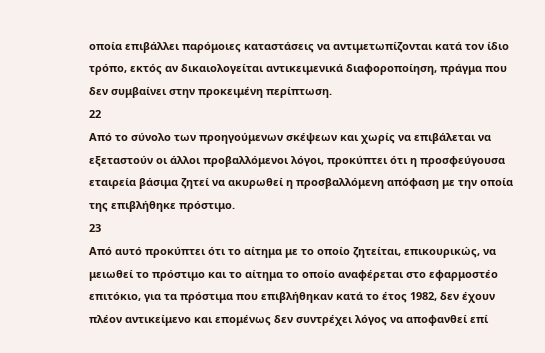οποία επιβάλλει παρόμοιες καταστάσεις να αντιμετωπίζονται κατά τον ίδιο τρόπο, εκτός αν δικαιολογείται αντικειμενικά διαφοροποίηση, πράγμα που δεν συμβαίνει στην προκειμένη περίπτωση.
22
Από το σύνολο των προηγούμενων σκέψεων και χωρίς να επιβάλεται να εξεταστούν οι άλλοι προβαλλόμενοι λόγοι, προκύπτει ότι η προσφεύγουσα εταιρεία βάσιμα ζητεί να ακυρωθεί η προσβαλλόμενη απόφαση με την οποία της επιβλήθηκε πρόστιμο.
23
Από αυτό προκύπτει ότι το αίτημα με το οποίο ζητείται, επικουρικώς, να μειωθεί το πρόστιμο και το αίτημα το οποίο αναφέρεται στο εφαρμοστέο επιτόκιο, για τα πρόστιμα που επιβλήθηκαν κατά το έτος 1982, δεν έχουν πλέον αντικείμενο και επομένως δεν συντρέχει λόγος να αποφανθεί επί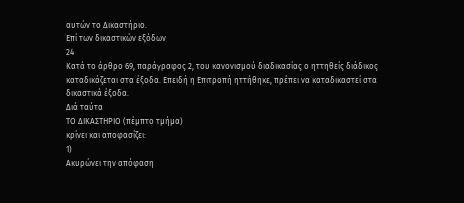αυτών το Δικαστήριο.
Επί των δικαστικών εξόδων
24
Κατά το άρθρο 69, παράγραφος 2, του κανονισμού διαδικασίας ο ηττηθείς διάδικος καταδικάζεται στα έξοδα. Επειδή η Επιτροπή ηττήθηκε, πρέπει να καταδικαστεί στα δικαστικά έξοδα.
Διά ταύτα
ΤΟ ΔΙΚΑΣΤΗΡΙΟ (πέμπτο τμήμα)
κρίνει και αποφασίζει:
1)
Ακυρώνει την απόφαση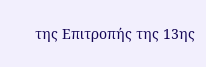της Επιτροπής της 13ης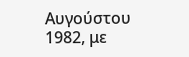Αυγούστου 1982, με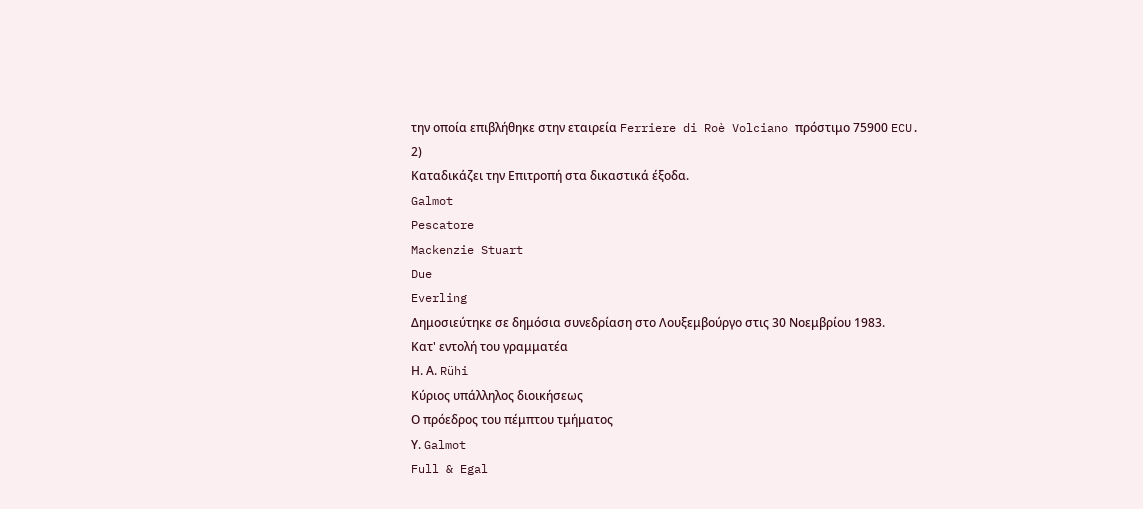την οποία επιβλήθηκε στην εταιρεία Ferriere di Roè Volciano πρόστιμο 75900 ECU.
2)
Καταδικάζει την Επιτροπή στα δικαστικά έξοδα.
Galmot
Pescatore
Mackenzie Stuart
Due
Everling
Δημοσιεύτηκε σε δημόσια συνεδρίαση στο Λουξεμβούργο στις 30 Νοεμβρίου 1983.
Κατ' εντολή του γραμματέα
Η. Α. Rühi
Κύριος υπάλληλος διοικήσεως
Ο πρόεδρος του πέμπτου τμήματος
Υ. Galmot
Full & Egal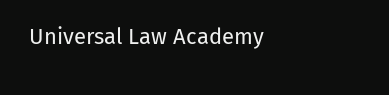Universal Law Academy